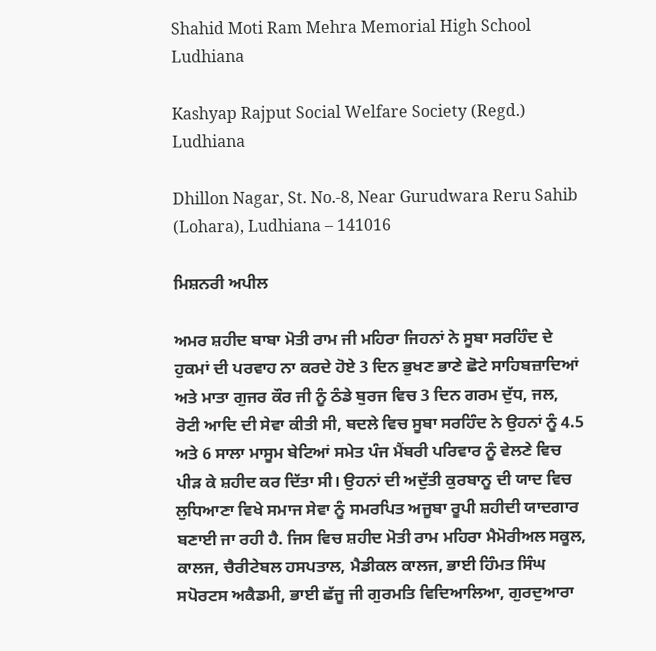Shahid Moti Ram Mehra Memorial High School Ludhiana

Kashyap Rajput Social Welfare Society (Regd.) Ludhiana

Dhillon Nagar, St. No.-8, Near Gurudwara Reru Sahib (Lohara), Ludhiana – 141016

ਮਿਸ਼ਨਰੀ ਅਪੀਲ

ਅਮਰ ਸ਼ਹੀਦ ਬਾਬਾ ਮੋਤੀ ਰਾਮ ਜੀ ਮਹਿਰਾ ਜਿਹਨਾਂ ਨੇ ਸੂਬਾ ਸਰਹਿੰਦ ਦੇ ਹੁਕਮਾਂ ਦੀ ਪਰਵਾਹ ਨਾ ਕਰਦੇ ਹੋਏ 3 ਦਿਨ ਭੁਖਣ ਭਾਣੇ ਛੋਟੇ ਸਾਹਿਬਜ਼ਾਦਿਆਂ ਅਤੇ ਮਾਤਾ ਗੁਜਰ ਕੌਰ ਜੀ ਨੂੰ ਠੰਡੇ ਬੁਰਜ ਵਿਚ 3 ਦਿਨ ਗਰਮ ਦੁੱਧ, ਜਲ, ਰੋਟੀ ਆਦਿ ਦੀ ਸੇਵਾ ਕੀਤੀ ਸੀ, ਬਦਲੇ ਵਿਚ ਸੂਬਾ ਸਰਹਿੰਦ ਨੇ ਉਹਨਾਂ ਨੂੰ 4.5 ਅਤੇ 6 ਸਾਲਾ ਮਾਸੂਮ ਬੇਟਿਆਂ ਸਮੇਤ ਪੰਜ ਮੈਂਬਰੀ ਪਰਿਵਾਰ ਨੂੰ ਵੇਲਣੇ ਵਿਚ ਪੀੜ ਕੇ ਸ਼ਹੀਦ ਕਰ ਦਿੱਤਾ ਸੀ। ਉਹਨਾਂ ਦੀ ਅਦੁੱਤੀ ਕੁਰਬਾਨੂ ਦੀ ਯਾਦ ਵਿਚ ਲੁਧਿਆਣਾ ਵਿਖੇ ਸਮਾਜ ਸੇਵਾ ਨੂੰ ਸਮਰਪਿਤ ਅਜੂਬਾ ਰੂਪੀ ਸ਼ਹੀਦੀ ਯਾਦਗਾਰ ਬਣਾਈ ਜਾ ਰਹੀ ਹੈ. ਜਿਸ ਵਿਚ ਸ਼ਹੀਦ ਮੋਤੀ ਰਾਮ ਮਹਿਰਾ ਮੈਮੋਰੀਅਲ ਸਕੂਲ, ਕਾਲਜ, ਚੈਰੀਟੇਬਲ ਹਸਪਤਾਲ, ਮੈਡੀਕਲ ਕਾਲਜ, ਭਾਈ ਹਿੰਮਤ ਸਿੰਘ ਸਪੋਰਟਸ ਅਕੈਡਮੀ, ਭਾਈ ਛੱਜੂ ਜੀ ਗੁਰਮਤਿ ਵਿਦਿਆਲਿਆ, ਗੁਰਦੁਆਰਾ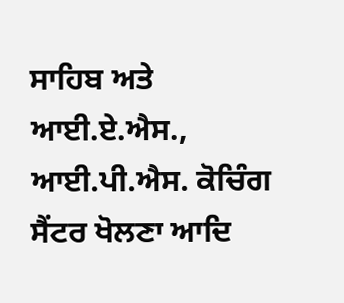ਸਾਹਿਬ ਅਤੇ ਆਈ.ਏ.ਐਸ., ਆਈ.ਪੀ.ਐਸ. ਕੋਚਿੰਗ ਸੈਂਟਰ ਖੋਲਣਾ ਆਦਿ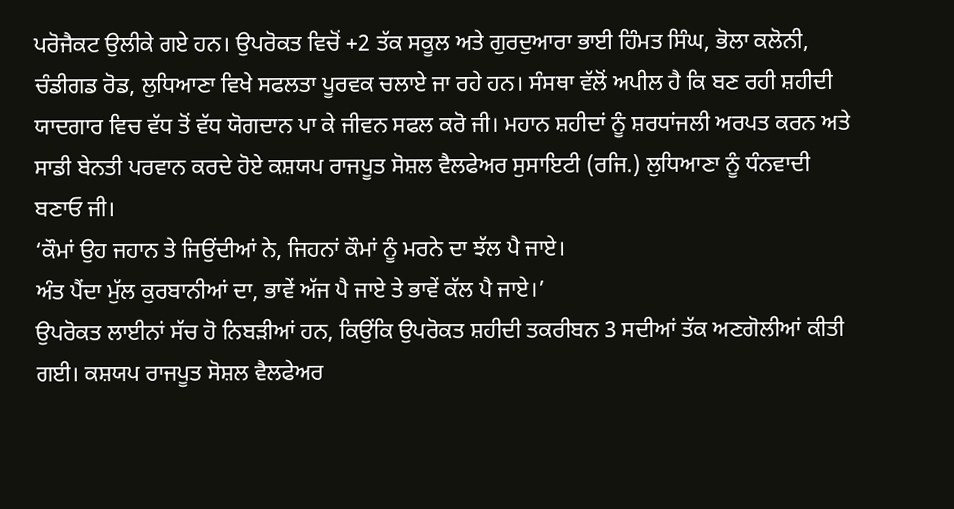ਪਰੋਜੈਕਟ ਉਲੀਕੇ ਗਏ ਹਨ। ਉਪਰੋਕਤ ਵਿਚੋਂ +2 ਤੱਕ ਸਕੂਲ ਅਤੇ ਗੁਰਦੁਆਰਾ ਭਾਈ ਹਿੰਮਤ ਸਿੰਘ, ਭੋਲਾ ਕਲੋਨੀ, ਚੰਡੀਗਡ ਰੋਡ, ਲੁਧਿਆਣਾ ਵਿਖੇ ਸਫਲਤਾ ਪੂਰਵਕ ਚਲਾਏ ਜਾ ਰਹੇ ਹਨ। ਸੰਸਥਾ ਵੱਲੋਂ ਅਪੀਲ ਹੈ ਕਿ ਬਣ ਰਹੀ ਸ਼ਹੀਦੀ ਯਾਦਗਾਰ ਵਿਚ ਵੱਧ ਤੋਂ ਵੱਧ ਯੋਗਦਾਨ ਪਾ ਕੇ ਜੀਵਨ ਸਫਲ ਕਰੋ ਜੀ। ਮਹਾਨ ਸ਼ਹੀਦਾਂ ਨੂੰ ਸ਼ਰਧਾਂਜਲੀ ਅਰਪਤ ਕਰਨ ਅਤੇ ਸਾਡੀ ਬੇਨਤੀ ਪਰਵਾਨ ਕਰਦੇ ਹੋਏ ਕਸ਼ਯਪ ਰਾਜਪੂਤ ਸੋਸ਼ਲ ਵੈਲਫੇਅਰ ਸੁਸਾਇਟੀ (ਰਜਿ.) ਲੁਧਿਆਣਾ ਨੂੰ ਧੰਨਵਾਦੀ ਬਣਾਓ ਜੀ।
‘ਕੌਮਾਂ ਉਹ ਜਹਾਨ ਤੇ ਜਿਉਂਦੀਆਂ ਨੇ, ਜਿਹਨਾਂ ਕੌਮਾਂ ਨੂੰ ਮਰਨੇ ਦਾ ਝੱਲ ਪੈ ਜਾਏ।
ਅੰਤ ਪੈਂਦਾ ਮੁੱਲ ਕੁਰਬਾਨੀਆਂ ਦਾ, ਭਾਵੇਂ ਅੱਜ ਪੈ ਜਾਏ ਤੇ ਭਾਵੇਂ ਕੱਲ ਪੈ ਜਾਏ।’
ਉਪਰੋਕਤ ਲਾਈਨਾਂ ਸੱਚ ਹੋ ਨਿਬੜੀਆਂ ਹਨ, ਕਿਉਂਕਿ ਉਪਰੋਕਤ ਸ਼ਹੀਦੀ ਤਕਰੀਬਨ 3 ਸਦੀਆਂ ਤੱਕ ਅਣਗੋਲੀਆਂ ਕੀਤੀ ਗਈ। ਕਸ਼ਯਪ ਰਾਜਪੂਤ ਸੋਸ਼ਲ ਵੈਲਫੇਅਰ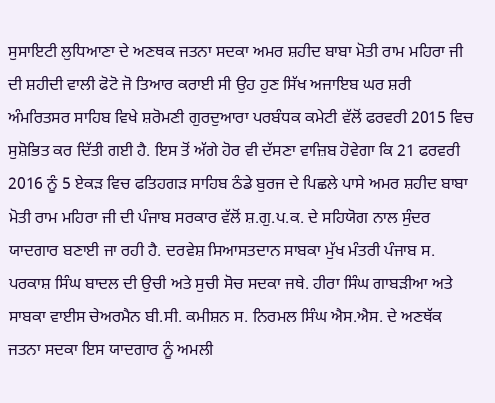ਸੁਸਾਇਟੀ ਲੁਧਿਆਣਾ ਦੇ ਅਣਥਕ ਜਤਨਾ ਸਦਕਾ ਅਮਰ ਸ਼ਹੀਦ ਬਾਬਾ ਮੋਤੀ ਰਾਮ ਮਹਿਰਾ ਜੀ ਦੀ ਸ਼ਹੀਦੀ ਵਾਲੀ ਫੋਟੋ ਜੋ ਤਿਆਰ ਕਰਾਈ ਸੀ ਉਹ ਹੁਣ ਸਿੱਖ ਅਜਾਇਬ ਘਰ ਸ਼ਰੀ ਅੰਮਰਿਤਸਰ ਸਾਹਿਬ ਵਿਖੇ ਸ਼ਰੋਮਣੀ ਗੁਰਦੁਆਰਾ ਪਰਬੰਧਕ ਕਮੇਟੀ ਵੱਲੋਂ ਫਰਵਰੀ 2015 ਵਿਚ ਸੁਸ਼ੋਭਿਤ ਕਰ ਦਿੱਤੀ ਗਈ ਹੈ. ਇਸ ਤੋਂ ਅੱਗੇ ਹੋਰ ਵੀ ਦੱਸਣਾ ਵਾਜ਼ਿਬ ਹੋਵੇਗਾ ਕਿ 21 ਫਰਵਰੀ 2016 ਨੂੰ 5 ਏਕੜ ਵਿਚ ਫਤਿਹਗੜ ਸਾਹਿਬ ਠੰਡੇ ਬੁਰਜ ਦੇ ਪਿਛਲੇ ਪਾਸੇ ਅਮਰ ਸ਼ਹੀਦ ਬਾਬਾ ਮੋਤੀ ਰਾਮ ਮਹਿਰਾ ਜੀ ਦੀ ਪੰਜਾਬ ਸਰਕਾਰ ਵੱਲੋਂ ਸ਼.ਗੁ.ਪ.ਕ. ਦੇ ਸਹਿਯੋਗ ਨਾਲ ਸੁੰਦਰ ਯਾਦਗਾਰ ਬਣਾਈ ਜਾ ਰਹੀ ਹੈ. ਦਰਵੇਸ਼ ਸਿਆਸਤਦਾਨ ਸਾਬਕਾ ਮੁੱਖ ਮੰਤਰੀ ਪੰਜਾਬ ਸ. ਪਰਕਾਸ਼ ਸਿੰਘ ਬਾਦਲ ਦੀ ਉਚੀ ਅਤੇ ਸੁਚੀ ਸੋਚ ਸਦਕਾ ਜਥੇ. ਹੀਰਾ ਸਿੰਘ ਗਾਬੜੀਆ ਅਤੇ ਸਾਬਕਾ ਵਾਈਸ ਚੇਅਰਮੈਨ ਬੀ.ਸੀ. ਕਮੀਸ਼ਨ ਸ. ਨਿਰਮਲ ਸਿੰਘ ਐਸ.ਐਸ. ਦੇ ਅਣਥੱਕ ਜਤਨਾ ਸਦਕਾ ਇਸ ਯਾਦਗਾਰ ਨੂੰ ਅਮਲੀ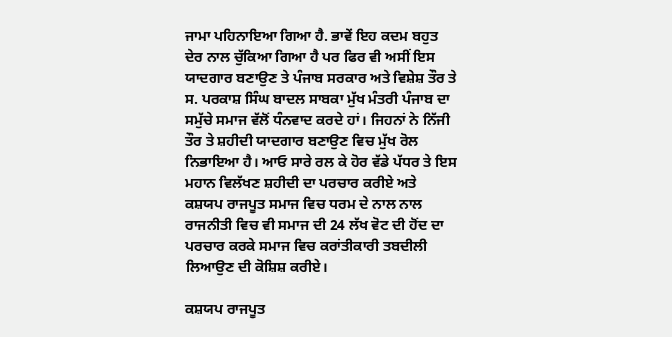ਜਾਮਾ ਪਹਿਨਾਇਆ ਗਿਆ ਹੈ. ਭਾਵੇਂ ਇਹ ਕਦਮ ਬਹੁਤ ਦੇਰ ਨਾਲ ਚੁੱਕਿਆ ਗਿਆ ਹੈ ਪਰ ਫਿਰ ਵੀ ਅਸੀਂ ਇਸ ਯਾਦਗਾਰ ਬਣਾਉਣ ਤੇ ਪੰਜਾਬ ਸਰਕਾਰ ਅਤੇ ਵਿਸ਼ੇਸ਼ ਤੌਰ ਤੇ ਸ. ਪਰਕਾਸ਼ ਸਿੰਘ ਬਾਦਲ ਸਾਬਕਾ ਮੁੱਖ ਮੰਤਰੀ ਪੰਜਾਬ ਦਾ ਸਮੁੱਚੇ ਸਮਾਜ ਵੱਲੋਂ ਧੰਨਵਾਦ ਕਰਦੇ ਹਾਂ। ਜਿਹਨਾਂ ਨੇ ਨਿੱਜੀ ਤੌਰ ਤੇ ਸ਼ਹੀਦੀ ਯਾਦਗਾਰ ਬਣਾਉਣ ਵਿਚ ਮੁੱਖ ਰੋਲ ਨਿਭਾਇਆ ਹੈ। ਆਓ ਸਾਰੇ ਰਲ ਕੇ ਹੋਰ ਵੱਡੇ ਪੱਧਰ ਤੇ ਇਸ ਮਹਾਨ ਵਿਲੱਖਣ ਸ਼ਹੀਦੀ ਦਾ ਪਰਚਾਰ ਕਰੀਏ ਅਤੇ ਕਸ਼ਯਪ ਰਾਜਪੂਤ ਸਮਾਜ ਵਿਚ ਧਰਮ ਦੇ ਨਾਲ ਨਾਲ ਰਾਜਨੀਤੀ ਵਿਚ ਵੀ ਸਮਾਜ ਦੀ 24 ਲੱਖ ਵੋਟ ਦੀ ਹੋਂਦ ਦਾ ਪਰਚਾਰ ਕਰਕੇ ਸਮਾਜ ਵਿਚ ਕਰਾਂਤੀਕਾਰੀ ਤਬਦੀਲੀ ਲਿਆਉਣ ਦੀ ਕੋਸ਼ਿਸ਼ ਕਰੀਏ।

ਕਸ਼ਯਪ ਰਾਜਪੂਤ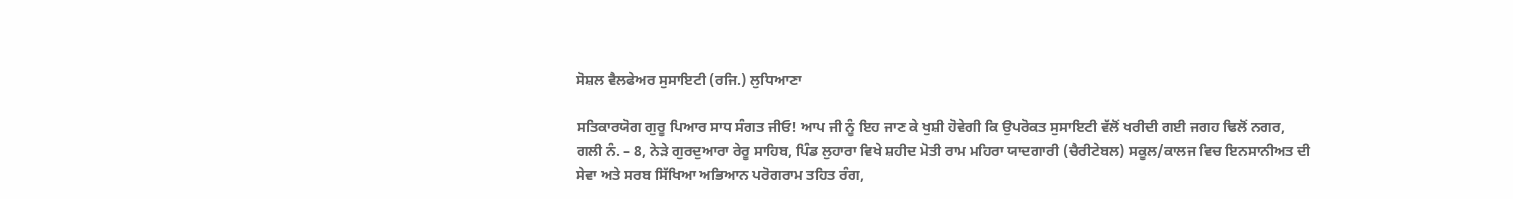ਸੋਸ਼ਲ ਵੈਲਫੇਅਰ ਸੁਸਾਇਟੀ (ਰਜਿ.) ਲੁਧਿਆਣਾ

ਸਤਿਕਾਰਯੋਗ ਗੁਰੂ ਪਿਆਰ ਸਾਧ ਸੰਗਤ ਜੀਓ! ਆਪ ਜੀ ਨੂੰ ਇਹ ਜਾਣ ਕੇ ਖੁਸ਼ੀ ਹੋਵੇਗੀ ਕਿ ਉਪਰੋਕਤ ਸੁਸਾਇਟੀ ਵੱਲੋਂ ਖਰੀਦੀ ਗਈ ਜਗਹ ਢਿਲੋਂ ਨਗਰ, ਗਲੀ ਨੰ. – 8, ਨੇੜੇ ਗੁਰਦੁਆਰਾ ਰੇਰੂ ਸਾਹਿਬ, ਪਿੰਡ ਲੁਹਾਰਾ ਵਿਖੇ ਸ਼ਹੀਦ ਮੋਤੀ ਰਾਮ ਮਹਿਰਾ ਯਾਦਗਾਰੀ (ਚੈਰੀਟੇਬਲ) ਸਕੂਲ/ਕਾਲਜ ਵਿਚ ਇਨਸਾਨੀਅਤ ਦੀ ਸੇਵਾ ਅਤੇ ਸਰਬ ਸਿੱਖਿਆ ਅਭਿਆਨ ਪਰੋਗਰਾਮ ਤਹਿਤ ਰੰਗ,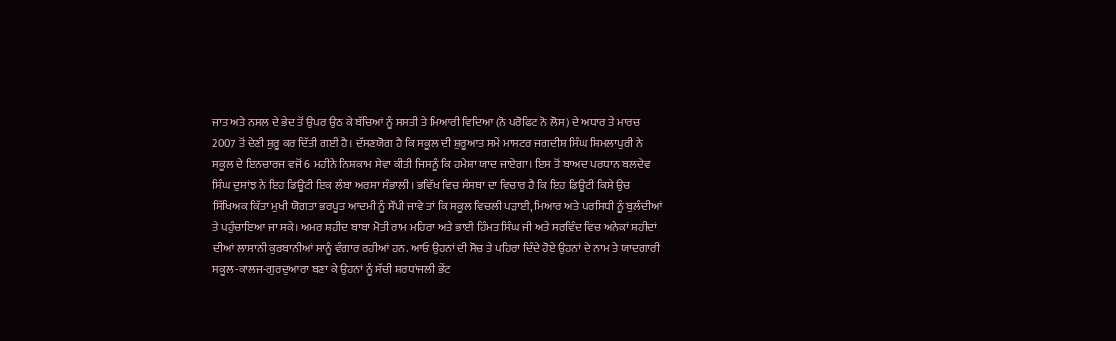ਜਾਤ ਅਤੇ ਨਸਲ ਦੇ ਭੇਦ ਤੋਂ ਉਪਰ ਉਠ ਕੇ ਬੱਚਿਆਂ ਨੂੰ ਸਸਤੀ ਤੇ ਮਿਆਰੀ ਵਿਦਿਆ (ਨੋ ਪਰੋਫਿਟ ਨੋ ਲੋਸ) ਦੇ ਅਧਾਰ ਤੇ ਮਾਰਚ 2007 ਤੋਂ ਦੇਣੀ ਸ਼ੁਰੂ ਕਰ ਦਿੱਤੀ ਗਈ ਹੈ। ਦੱਸਣਯੋਗ ਹੈ ਕਿ ਸਕੂਲ ਦੀ ਸ਼ੁਰੂਆਤ ਸਮੇਂ ਮਾਸਟਰ ਜਗਦੀਸ਼ ਸਿੰਘ ਸ਼ਿਮਲਾਪੁਰੀ ਨੇ ਸਕੂਲ ਦੇ ਇਨਚਾਰਜ ਵਜੋਂ 6 ਮਹੀਨੇ ਨਿਸ਼ਕਾਮ ਸੇਵਾ ਕੀਤੀ ਜਿਸਨੂੰ ਕਿ ਹਮੇਸ਼ਾ ਯਾਦ ਜਾਏਗਾ। ਇਸ ਤੋਂ ਬਾਅਦ ਪਰਧਾਨ ਬਲਦੇਵ ਸਿੰਘ ਦੁਸਾਂਝ ਨੇ ਇਹ ਡਿਊਟੀ ਇਕ ਲੰਬਾ ਅਰਸਾ ਸੰਭਾਲੀ। ਭਵਿੱਖ ਵਿਚ ਸੰਸਥਾ ਦਾ ਵਿਚਾਰ ਹੈ ਕਿ ਇਹ ਡਿਊਟੀ ਕਿਸੇ ਉਚ ਸਿੱਖਿਅਕ ਕਿੱਤਾ ਮੁਖੀ ਯੋਗਤਾ ਭਰਪੂਤ ਆਦਮੀ ਨੂੰ ਸੌਂਪੀ ਜਾਵੇ ਤਾਂ ਕਿ ਸਕੂਲ ਵਿਚਲੀ ਪੜਾਈ, ਮਿਆਰ ਅਤੇ ਪਰਸਿਧੀ ਨੂੰ ਬੁਲੰਦੀਆਂ ਤੇ ਪਹੁੰਚਾਇਆ ਜਾ ਸਕੇ। ਅਮਰ ਸ਼ਹੀਦ ਬਾਬਾ ਮੋਤੀ ਰਾਮ ਮਹਿਰਾ ਅਤੇ ਭਾਈ ਹਿੰਮਤ ਸਿੰਘ ਜੀ ਅਤੇ ਸਰਵਿੰਦ ਵਿਚ ਅਨੇਕਾਂ ਸ਼ਹੀਦਾਂ ਦੀਆਂ ਲਾਸਾਨੀ ਕੁਰਬਾਨੀਆਂ ਸਾਨੂੰ ਵੰਗਾਰ ਰਹੀਆਂ ਹਨ. ਆਓ ਉਹਨਾਂ ਦੀ ਸੋਚ ਤੇ ਪਹਿਰਾ ਦਿੰਦੇ ਹੋਏ ਉਹਨਾਂ ਦੇ ਨਾਮ ਤੇ ਯਾਦਗਾਰੀ ਸਕੂਲ-ਕਾਲਜ-ਗੁਰਦੁਆਰਾ ਬਣਾ ਕੇ ਉਹਨਾਂ ਨੂੰ ਸੱਚੀ ਸ਼ਰਧਾਂਜਲੀ ਭੇਂਟ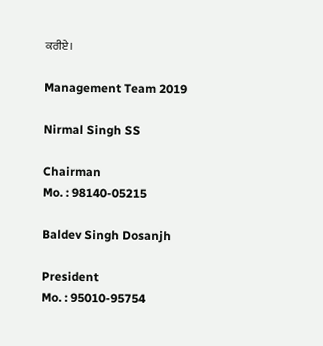ਕਰੀਏ।

Management Team 2019

Nirmal Singh SS

Chairman
Mo. : 98140-05215

Baldev Singh Dosanjh

President
Mo. : 95010-95754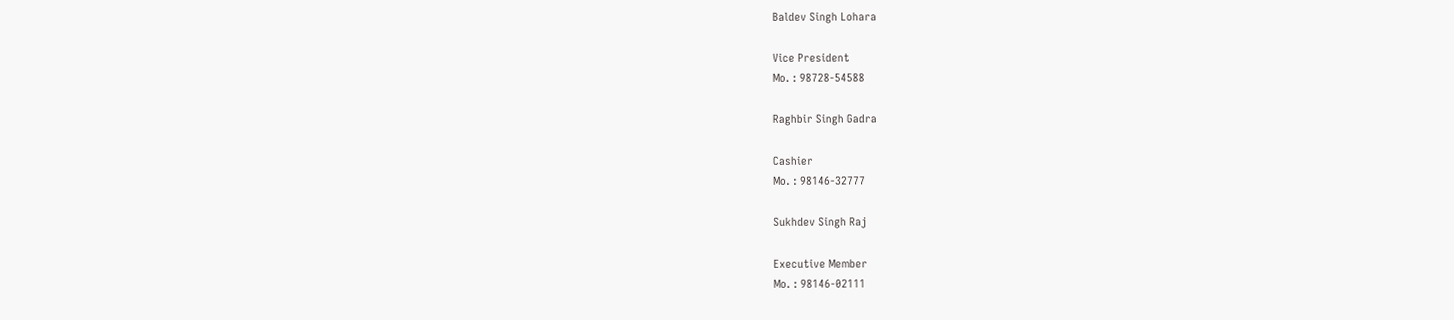Baldev Singh Lohara

Vice President
Mo. : 98728-54588

Raghbir Singh Gadra

Cashier
Mo. : 98146-32777

Sukhdev Singh Raj

Executive Member
Mo. : 98146-02111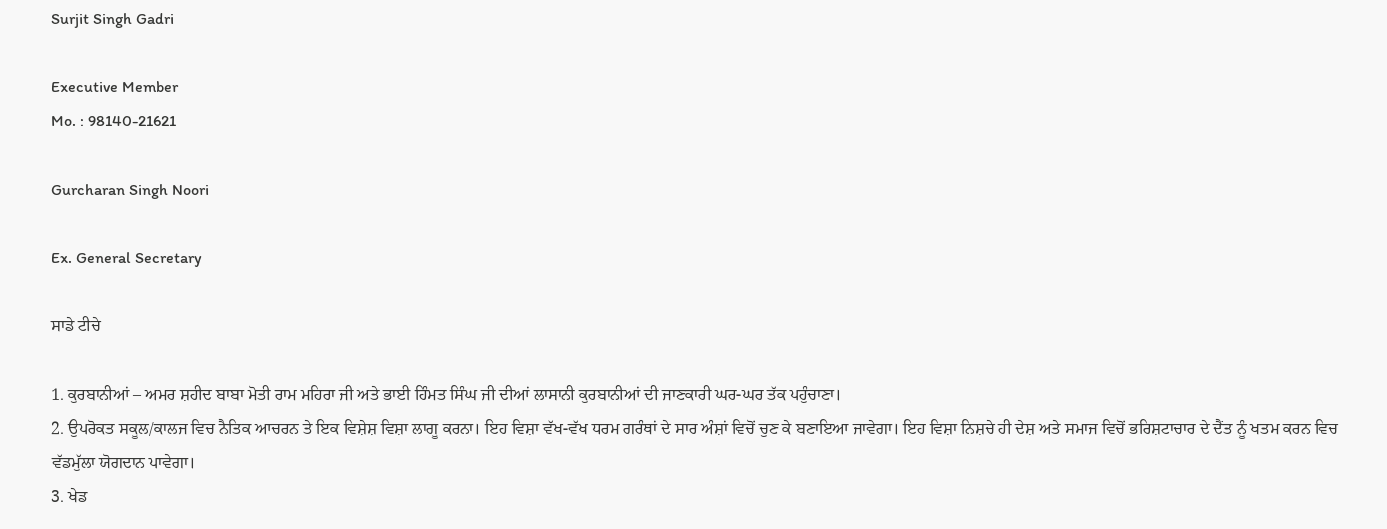Surjit Singh Gadri

Executive Member
Mo. : 98140-21621

Gurcharan Singh Noori

Ex. General Secretary

ਸਾਡੇ ਟੀਚੇ

1. ਕੁਰਬਾਨੀਆਂ – ਅਮਰ ਸ਼ਹੀਦ ਬਾਬਾ ਮੋਤੀ ਰਾਮ ਮਹਿਰਾ ਜੀ ਅਤੇ ਭਾਈ ਹਿੰਮਤ ਸਿੰਘ ਜੀ ਦੀਆਂ ਲਾਸਾਨੀ ਕੁਰਬਾਨੀਆਂ ਦੀ ਜਾਣਕਾਰੀ ਘਰ-ਘਰ ਤੱਕ ਪਹੁੰਚਾਣਾ।
2. ਉਪਰੋਕਤ ਸਕੂਲ/ਕਾਲਜ ਵਿਚ ਨੈਤਿਕ ਆਚਰਨ ਤੇ ਇਕ ਵਿਸ਼ੇਸ਼ ਵਿਸ਼ਾ ਲਾਗੂ ਕਰਨਾ। ਇਹ ਵਿਸ਼ਾ ਵੱਖ-ਵੱਖ ਧਰਮ ਗਰੰਥਾਂ ਦੇ ਸਾਰ ਅੰਸ਼ਾਂ ਵਿਚੋਂ ਚੁਣ ਕੇ ਬਣਾਇਆ ਜਾਵੇਗਾ। ਇਹ ਵਿਸ਼ਾ ਨਿਸ਼ਚੇ ਹੀ ਦੇਸ਼ ਅਤੇ ਸਮਾਜ ਵਿਚੋਂ ਭਰਿਸ਼ਟਾਚਾਰ ਦੇ ਦੈਂਤ ਨੂੰ ਖਤਮ ਕਰਨ ਵਿਚ ਵੱਡਮੁੱਲਾ ਯੋਗਦਾਨ ਪਾਵੇਗਾ।
3. ਖੇਡ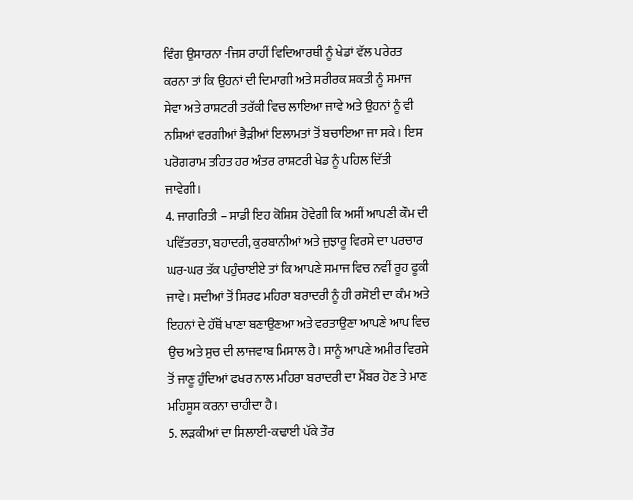ਵਿੰਗ ਉਸਾਰਨਾ -ਜਿਸ ਰਾਹੀਂ ਵਿਦਿਆਰਥੀ ਨੂੰ ਖੇਡਾਂ ਵੱਲ ਪਰੇਰਤ ਕਰਨਾ ਤਾਂ ਕਿ ਉਹਨਾਂ ਦੀ ਦਿਮਾਗੀ ਅਤੇ ਸਰੀਰਕ ਸ਼ਕਤੀ ਨੂੰ ਸਮਾਜ ਸੇਵਾ ਅਤੇ ਰਾਸ਼ਟਰੀ ਤਰੱਕੀ ਵਿਚ ਲਾਇਆ ਜਾਵੇ ਅਤੇ ਉਹਨਾਂ ਨੂੰ ਵੀ ਨਸ਼ਿਆਂ ਵਰਗੀਆਂ ਭੈੜੀਆਂ ਇਲਾਮਤਾਂ ਤੋਂ ਬਚਾਇਆ ਜਾ ਸਕੇ। ਇਸ ਪਰੋਗਰਾਮ ਤਹਿਤ ਹਰ ਅੰਤਰ ਰਾਸ਼ਟਰੀ ਖੇਡ ਨੂੰ ਪਹਿਲ ਦਿੱਤੀ ਜਾਵੇਗੀ।
4. ਜਾਗਰਿਤੀ – ਸਾਡੀ ਇਹ ਕੋਸ਼ਿਸ਼ ਹੋਵੇਗੀ ਕਿ ਅਸੀਂ ਆਪਣੀ ਕੌਮ ਦੀ ਪਵਿੱਤਰਤਾ, ਬਹਾਦਰੀ, ਕੁਰਬਾਨੀਆਂ ਅਤੇ ਜੁਝਾਰੂ ਵਿਰਸੇ ਦਾ ਪਰਚਾਰ ਘਰ-ਘਰ ਤੱਕ ਪਹੁੰਚਾਈਏ ਤਾਂ ਕਿ ਆਪਣੇ ਸਮਾਜ ਵਿਚ ਨਵੀਂ ਰੂਹ ਫੂਕੀ ਜਾਵੇ। ਸਦੀਆਂ ਤੋਂ ਸਿਰਫ ਮਹਿਰਾ ਬਰਾਦਰੀ ਨੂੰ ਹੀ ਰਸੋਈ ਦਾ ਕੰਮ ਅਤੇ ਇਹਨਾਂ ਦੇ ਹੱਥੋਂ ਖਾਣਾ ਬਣਾਉਣਆ ਅਤੇ ਵਰਤਾਉਣਾ ਆਪਣੇ ਆਪ ਵਿਚ ਉਚ ਅਤੇ ਸੁਚ ਦੀ ਲਾਜਵਾਬ ਮਿਸਾਲ ਹੈ। ਸਾਨੂੰ ਆਪਣੇ ਅਮੀਰ ਵਿਰਸੇ ਤੋਂ ਜਾਣੂ ਹੁੰਦਿਆਂ ਫਖਰ ਨਾਲ ਮਹਿਰਾ ਬਰਾਦਰੀ ਦਾ ਮੈਂਬਰ ਹੋਣ ਤੇ ਮਾਣ ਮਹਿਸੂਸ ਕਰਨਾ ਚਾਹੀਦਾ ਹੈ।
5. ਲੜਕੀਆਂ ਦਾ ਸਿਲਾਈ-ਕਢਾਈ ਪੱਕੇ ਤੌਰ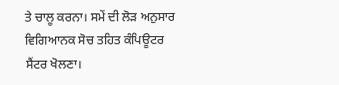ਤੇ ਚਾਲੂ ਕਰਨਾ। ਸਮੇਂ ਦੀ ਲੋੜ ਅਨੁਸਾਰ ਵਿਗਿਆਨਕ ਸੋਚ ਤਹਿਤ ਕੰਪਿਊਟਰ ਸੈਂਟਰ ਖੋਲਣਾ।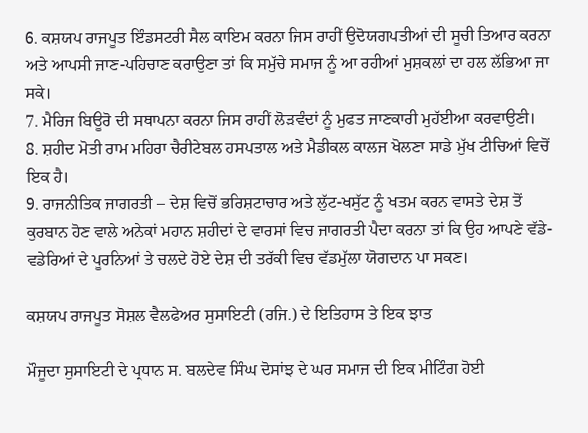6. ਕਸ਼ਯਪ ਰਾਜਪੂਤ ਇੰਡਸਟਰੀ ਸੈਲ ਕਾਇਮ ਕਰਨਾ ਜਿਸ ਰਾਹੀਂ ਉਦੋਯਗਪਤੀਆਂ ਦੀ ਸੂਚੀ ਤਿਆਰ ਕਰਨਾ ਅਤੇ ਆਪਸੀ ਜਾਣ-ਪਹਿਚਾਣ ਕਰਾਉਣਾ ਤਾਂ ਕਿ ਸਮੁੱਚੇ ਸਮਾਜ ਨੂੰ ਆ ਰਹੀਆਂ ਮੁਸ਼ਕਲਾਂ ਦਾ ਹਲ ਲੱਭਿਆ ਜਾ ਸਕੇ।
7. ਮੈਰਿਜ ਬਿਊਰੋ ਦੀ ਸਥਾਪਨਾ ਕਰਨਾ ਜਿਸ ਰਾਹੀਂ ਲੋੜਵੰਦਾਂ ਨੂੰ ਮੁਫਤ ਜਾਣਕਾਰੀ ਮੁਹੱਈਆ ਕਰਵਾਉਣੀ।
8. ਸ਼ਹੀਦ ਮੋਤੀ ਰਾਮ ਮਹਿਰਾ ਚੈਰੀਟੇਬਲ ਹਸਪਤਾਲ ਅਤੇ ਮੈਡੀਕਲ ਕਾਲਜ ਖੋਲਣਾ ਸਾਡੇ ਮੁੱਖ ਟੀਚਿਆਂ ਵਿਚੋਂ ਇਕ ਹੈ।
9. ਰਾਜਨੀਤਿਕ ਜਾਗਰਤੀ – ਦੇਸ਼ ਵਿਚੋਂ ਭਰਿਸ਼ਟਾਚਾਰ ਅਤੇ ਲੁੱਟ-ਖਸੁੱਟ ਨੂੰ ਖਤਮ ਕਰਨ ਵਾਸਤੇ ਦੇਸ਼ ਤੋਂ ਕੁਰਬਾਨ ਹੋਣ ਵਾਲੇ ਅਨੇਕਾਂ ਮਹਾਨ ਸ਼ਹੀਦਾਂ ਦੇ ਵਾਰਸਾਂ ਵਿਚ ਜਾਗਰਤੀ ਪੈਦਾ ਕਰਨਾ ਤਾਂ ਕਿ ਉਹ ਆਪਣੇ ਵੱਡੇ-ਵਡੇਰਿਆਂ ਦੇ ਪੂਰਨਿਆਂ ਤੇ ਚਲਦੇ ਹੋਏ ਦੇਸ਼ ਦੀ ਤਰੱਕੀ ਵਿਚ ਵੱਡਮੁੱਲਾ ਯੋਗਦਾਨ ਪਾ ਸਕਣ।

ਕਸ਼ਯਪ ਰਾਜਪੂਤ ਸੋਸ਼ਲ ਵੈਲਫੇਅਰ ਸੁਸਾਇਟੀ (ਰਜਿ.) ਦੇ ਇਤਿਹਾਸ ਤੇ ਇਕ ਝਾਤ

ਮੌਜੂਦਾ ਸੁਸਾਇਟੀ ਦੇ ਪ੍ਰਧਾਨ ਸ. ਬਲਦੇਵ ਸਿੰਘ ਦੋਸਾਂਝ ਦੇ ਘਰ ਸਮਾਜ ਦੀ ਇਕ ਮੀਟਿੰਗ ਹੋਈ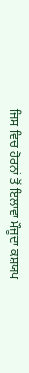ਜਿਸ ਵਿਚ ਹੋਰਨਾਂ ਤੋਂ ਇਲਾਵਾ ਮੌਜੂਦਾ ਕਸ਼ਯਪ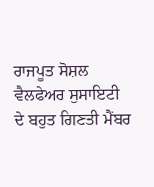ਰਾਜਪੂਤ ਸੋਸ਼ਲ ਵੈਲਫੇਅਰ ਸੁਸਾਇਟੀ ਦੇ ਬਹੁਤ ਗਿਣਤੀ ਮੈਂਬਰ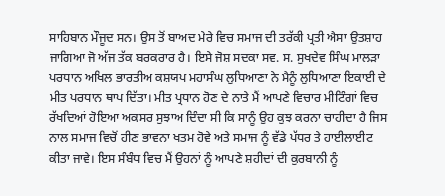ਸਾਹਿਬਾਨ ਮੌਜੂਦ ਸਨ। ਉਸ ਤੋਂ ਬਾਅਦ ਮੇਰੇ ਵਿਚ ਸਮਾਜ ਦੀ ਤਰੱਕੀ ਪ੍ਰਤੀ ਐਸਾ ਉਤਸ਼ਾਹ ਜਾਗਿਆ ਜੋ ਅੱਜ ਤੱਕ ਬਰਕਰਾਰ ਹੈ। ਇਸੇ ਜੋਸ਼ ਸਦਕਾ ਸਵ. ਸ. ਸੁਖਦੇਵ ਸਿੰਘ ਮਾਲੜਾ ਪਰਧਾਨ ਅਖਿਲ ਭਾਰਤੀਅ ਕਸ਼ਯਪ ਮਹਾਸੰਘ ਲੁਧਿਆਣਾ ਨੇ ਮੈਨੂੰ ਲੁਧਿਆਣਾ ਇਕਾਈ ਦੇ ਮੀਤ ਪਰਧਾਨ ਥਾਪ ਦਿੱਤਾ। ਮੀਤ ਪ੍ਰਧਾਨ ਹੋਣ ਦੇ ਨਾਤੇ ਮੈਂ ਆਪਣੇ ਵਿਚਾਰ ਮੀਟਿੰਗਾਂ ਵਿਚ ਰੱਖਦਿਆਂ ਹੋਇਆ ਅਕਸਰ ਸੁਝਾਅ ਦਿੰਦਾ ਸੀ ਕਿ ਸਾਨੂੰ ਉਹ ਕੁਝ ਕਰਨਾ ਚਾਹੀਦਾ ਹੈ ਜਿਸ ਨਾਲ ਸਮਾਜ ਵਿਚੋਂ ਹੀਣ ਭਾਵਨਾ ਖਤਮ ਹੋਵੇ ਅਤੇ ਸਮਾਜ ਨੂੰ ਵੱਡੇ ਪੱਧਰ ਤੇ ਹਾਈਲਾਈਟ ਕੀਤਾ ਜਾਵੇ। ਇਸ ਸੰਬੰਧ ਵਿਚ ਮੈਂ ਉਹਨਾਂ ਨੂੰ ਆਪਣੇ ਸ਼ਹੀਦਾਂ ਦੀ ਕੁਰਬਾਨੀ ਨੂੰ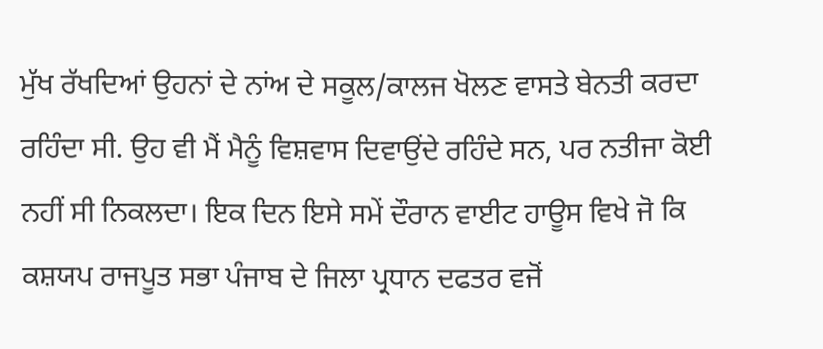ਮੁੱਖ ਰੱਖਦਿਆਂ ਉਹਨਾਂ ਦੇ ਨਾਂਅ ਦੇ ਸਕੂਲ/ਕਾਲਜ ਖੋਲਣ ਵਾਸਤੇ ਬੇਨਤੀ ਕਰਦਾ ਰਹਿੰਦਾ ਸੀ. ਉਹ ਵੀ ਮੈਂ ਮੈਨੂੰ ਵਿਸ਼ਵਾਸ ਦਿਵਾਉਂਦੇ ਰਹਿੰਦੇ ਸਨ, ਪਰ ਨਤੀਜਾ ਕੋਈ ਨਹੀਂ ਸੀ ਨਿਕਲਦਾ। ਇਕ ਦਿਨ ਇਸੇ ਸਮੇਂ ਦੌਰਾਨ ਵਾਈਟ ਹਾਊਸ ਵਿਖੇ ਜੋ ਕਿ ਕਸ਼ਯਪ ਰਾਜਪੂਤ ਸਭਾ ਪੰਜਾਬ ਦੇ ਜਿਲਾ ਪ੍ਰਧਾਨ ਦਫਤਰ ਵਜੋਂ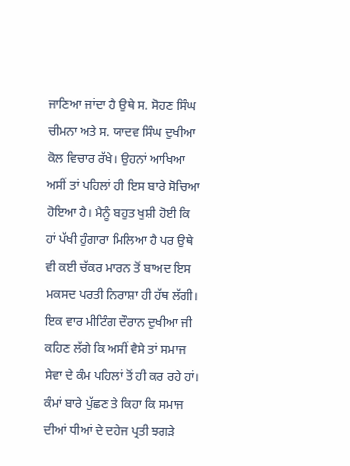ਜਾਣਿਆ ਜਾਂਦਾ ਹੈ ਉਥੇ ਸ. ਸੋਹਣ ਸਿੰਘ ਚੀਮਨਾ ਅਤੇ ਸ. ਯਾਦਵ ਸਿੰਘ ਦੁਖੀਆ ਕੋਲ ਵਿਚਾਰ ਰੱਖੇ। ਉਹਨਾਂ ਆਖਿਆ ਅਸੀਂ ਤਾਂ ਪਹਿਲਾਂ ਹੀ ਇਸ ਬਾਰੇ ਸੋਚਿਆ ਹੋਇਆ ਹੈ। ਮੈਨੂੰ ਬਹੁਤ ਖੁਸ਼ੀ ਹੋਈ ਕਿ ਹਾਂ ਪੱਖੀ ਹੁੰਗਾਰਾ ਮਿਲਿਆ ਹੈ ਪਰ ਉਥੇ ਵੀ ਕਈ ਚੱਕਰ ਮਾਰਨ ਤੋਂ ਬਾਅਦ ਇਸ ਮਕਸਦ ਪਰਤੀ ਨਿਰਾਸ਼ਾ ਹੀ ਹੱਥ ਲੱਗੀ। ਇਕ ਵਾਰ ਮੀਟਿੰਗ ਦੌਰਾਨ ਦੁਖੀਆ ਜੀ ਕਹਿਣ ਲੱਗੇ ਕਿ ਅਸੀਂ ਵੈਸੇ ਤਾਂ ਸਮਾਜ ਸੇਵਾ ਦੇ ਕੰਮ ਪਹਿਲਾਂ ਤੋਂ ਹੀ ਕਰ ਰਹੇ ਹਾਂ। ਕੰਮਾਂ ਬਾਰੇ ਪੁੱਛਣ ਤੇ ਕਿਹਾ ਕਿ ਸਮਾਜ ਦੀਆਂ ਧੀਆਂ ਦੇ ਦਹੇਜ ਪ੍ਰਤੀ ਝਗੜੇ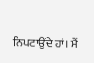ਨਿਪਟਾਉਂਦੇ ਹਾਂ। ਮੈਂ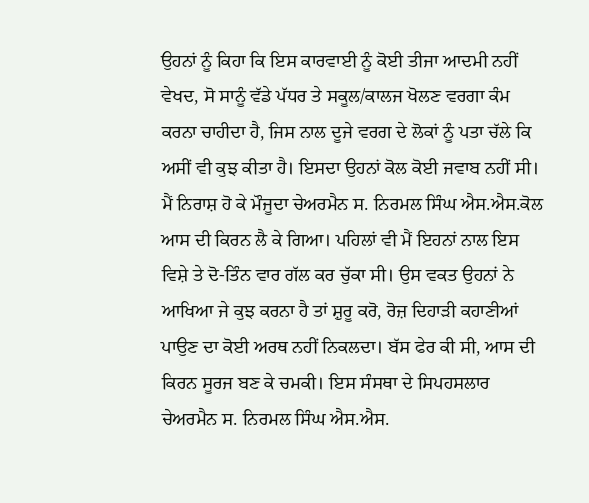ਉਹਨਾਂ ਨੂੰ ਕਿਹਾ ਕਿ ਇਸ ਕਾਰਵਾਈ ਨੂੰ ਕੋਈ ਤੀਜਾ ਆਦਮੀ ਨਹੀਂ ਵੇਖਦ, ਸੋ ਸਾਨੂੰ ਵੱਡੇ ਪੱਧਰ ਤੇ ਸਕੂਲ/ਕਾਲਜ ਖੋਲਣ ਵਰਗਾ ਕੰਮ ਕਰਨਾ ਚਾਹੀਦਾ ਹੈ, ਜਿਸ ਨਾਲ ਦੂਜੇ ਵਰਗ ਦੇ ਲੋਕਾਂ ਨੂੰ ਪਤਾ ਚੱਲੇ ਕਿ ਅਸੀਂ ਵੀ ਕੁਝ ਕੀਤਾ ਹੈ। ਇਸਦਾ ਉਹਨਾਂ ਕੋਲ ਕੋਈ ਜਵਾਬ ਨਹੀਂ ਸੀ। ਮੈਂ ਨਿਰਾਸ਼ ਹੋ ਕੇ ਮੌਜੂਦਾ ਚੇਅਰਮੈਨ ਸ. ਨਿਰਮਲ ਸਿੰਘ ਐਸ.ਐਸ.ਕੋਲ ਆਸ ਦੀ ਕਿਰਨ ਲੈ ਕੇ ਗਿਆ। ਪਹਿਲਾਂ ਵੀ ਮੈਂ ਇਹਨਾਂ ਨਾਲ ਇਸ ਵਿਸ਼ੇ ਤੇ ਦੋ-ਤਿੰਨ ਵਾਰ ਗੱਲ ਕਰ ਚੁੱਕਾ ਸੀ। ਉਸ ਵਕਤ ਉਹਨਾਂ ਨੇ ਆਖਿਆ ਜੇ ਕੁਝ ਕਰਨਾ ਹੈ ਤਾਂ ਸ਼ੁਰੂ ਕਰੋ, ਰੋਜ਼ ਦਿਹਾੜੀ ਕਹਾਣੀਆਂ ਪਾਉਣ ਦਾ ਕੋਈ ਅਰਥ ਨਹੀਂ ਨਿਕਲਦਾ। ਬੱਸ ਫੇਰ ਕੀ ਸੀ, ਆਸ ਦੀ ਕਿਰਨ ਸੂਰਜ ਬਣ ਕੇ ਚਮਕੀ। ਇਸ ਸੰਸਥਾ ਦੇ ਸਿਪਹਸਲਾਰ ਚੇਅਰਮੈਨ ਸ. ਨਿਰਮਲ ਸਿੰਘ ਐਸ.ਐਸ.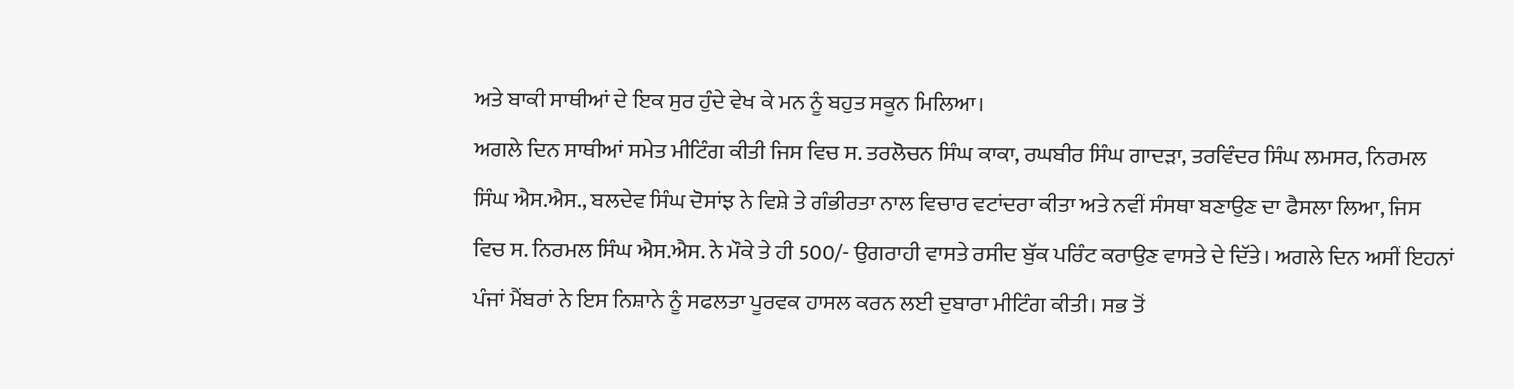ਅਤੇ ਬਾਕੀ ਸਾਥੀਆਂ ਦੇ ਇਕ ਸੁਰ ਹੁੰਦੇ ਵੇਖ ਕੇ ਮਨ ਨੂੰ ਬਹੁਤ ਸਕੂਨ ਮਿਲਿਆ।
ਅਗਲੇ ਦਿਨ ਸਾਥੀਆਂ ਸਮੇਤ ਮੀਟਿੰਗ ਕੀਤੀ ਜਿਸ ਵਿਚ ਸ. ਤਰਲੋਚਨ ਸਿੰਘ ਕਾਕਾ, ਰਘਬੀਰ ਸਿੰਘ ਗਾਦੜਾ, ਤਰਵਿੰਦਰ ਸਿੰਘ ਲਮਸਰ, ਨਿਰਮਲ ਸਿੰਘ ਐਸ.ਐਸ., ਬਲਦੇਵ ਸਿੰਘ ਦੋਸਾਂਝ ਨੇ ਵਿਸ਼ੇ ਤੇ ਗੰਭੀਰਤਾ ਨਾਲ ਵਿਚਾਰ ਵਟਾਂਦਰਾ ਕੀਤਾ ਅਤੇ ਨਵੀਂ ਸੰਸਥਾ ਬਣਾਉਣ ਦਾ ਫੈਸਲਾ ਲਿਆ, ਜਿਸ ਵਿਚ ਸ. ਨਿਰਮਲ ਸਿੰਘ ਐਸ.ਐਸ. ਨੇ ਮੌਕੇ ਤੇ ਹੀ 500/- ਉਗਰਾਹੀ ਵਾਸਤੇ ਰਸੀਦ ਬੁੱਕ ਪਰਿੰਟ ਕਰਾਉਣ ਵਾਸਤੇ ਦੇ ਦਿੱਤੇ। ਅਗਲੇ ਦਿਨ ਅਸੀਂ ਇਹਨਾਂ ਪੰਜਾਂ ਮੈਂਬਰਾਂ ਨੇ ਇਸ ਨਿਸ਼ਾਨੇ ਨੂੰ ਸਫਲਤਾ ਪੂਰਵਕ ਹਾਸਲ ਕਰਨ ਲਈ ਦੁਬਾਰਾ ਮੀਟਿੰਗ ਕੀਤੀ। ਸਭ ਤੋਂ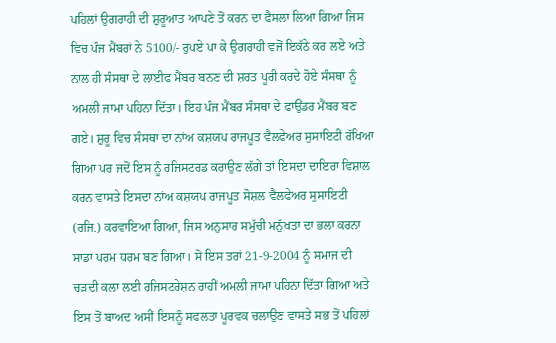ਪਹਿਲਾਂ ਉਗਰਾਹੀ ਦੀ ਸ਼ੁਰੂਆਤ ਆਪਣੇ ਤੋਂ ਕਰਨ ਦਾ ਫੈਸਲਾ ਲਿਆ ਗਿਆ ਜਿਸ ਵਿਚ ਪੰਜ ਮੈਂਬਰਾਂ ਨੇ 5100/- ਰੁਪਏ ਪਾ ਕੇ ਉਗਰਾਹੀ ਵਜੋਂ ਇਕੱਠੇ ਕਰ ਲਏ ਅਤੇ ਨਾਲ ਹੀ ਸੰਸਥਾ ਦੇ ਲਾਈਫ ਮੈਂਬਰ ਬਨਣ ਦੀ ਸ਼ਰਤ ਪੂਰੀ ਕਰਦੇ ਹੋਏ ਸੰਸਥਾ ਨੂੰ ਅਮਲੀ ਜਾਮਾ ਪਹਿਨਾ ਦਿੱਤਾ। ਇਹ ਪੰਜ ਮੈਂਬਰ ਸੰਸਥਾ ਦੇ ਫਾਉਂਡਰ ਮੈਂਬਰ ਬਣ ਗਏ। ਸ਼ੁਰੂ ਵਿਚ ਸੰਸਥਾ ਦਾ ਨਾਂਅ ਕਸ਼ਯਪ ਰਾਜਪੂਤ ਵੈਲਫੇਅਰ ਸੁਸਾਇਟੀ ਰੱਖਿਆ ਗਿਆ ਪਰ ਜਦੋਂ ਇਸ ਨੂੰ ਰਜਿਸਟਰਡ ਕਰਾਉਣ ਲੱਗੇ ਤਾਂ ਇਸਦਾ ਦਾਇਰਾ ਵਿਸ਼ਾਲ ਕਰਨ ਵਾਸਤੇ ਇਸਦਾ ਨਾਂਅ ਕਸ਼ਯਪ ਰਾਜਪੂਤ ਸੋਸ਼ਲ ਵੈਲਫੇਅਰ ਸੁਸਾਇਟੀ (ਰਜਿ.) ਕਰਵਾਇਆ ਗਿਆ, ਜਿਸ ਅਨੁਸਾਰ ਸਮੁੱਚੀ ਮਨੁੱਖਤਾ ਦਾ ਭਲਾ ਕਰਨਾ ਸਾਡਾ ਪਰਮ ਧਰਮ ਬਣ ਗਿਆ। ਸੋ ਇਸ ਤਰਾਂ 21-9-2004 ਨੂੰ ਸਮਾਜ ਦੀ ਚੜਦੀ ਕਲਾ ਲਈ ਰਜਿਸਟਰੇਸ਼ਨ ਰਾਹੀਂ ਅਮਲੀ ਜਾਮਾ ਪਹਿਨਾ ਦਿੱਤਾ ਗਿਆ ਅਤੇ ਇਸ ਤੋਂ ਬਾਅਦ ਅਸੀਂ ਇਸਨੂੰ ਸਫਲਤਾ ਪੂਰਵਕ ਚਲਾਉਣ ਵਾਸਤੇ ਸਭ ਤੋਂ ਪਹਿਲਾਂ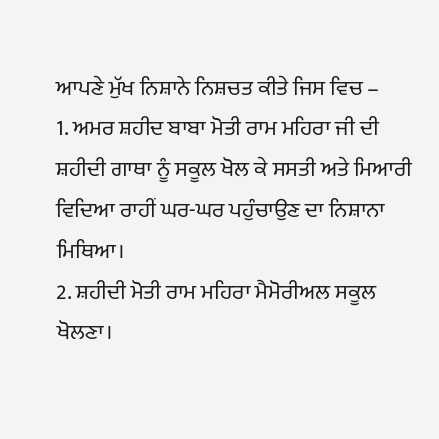ਆਪਣੇ ਮੁੱਖ ਨਿਸ਼ਾਨੇ ਨਿਸ਼ਚਤ ਕੀਤੇ ਜਿਸ ਵਿਚ –
1. ਅਮਰ ਸ਼ਹੀਦ ਬਾਬਾ ਮੋਤੀ ਰਾਮ ਮਹਿਰਾ ਜੀ ਦੀ ਸ਼ਹੀਦੀ ਗਾਥਾ ਨੂੰ ਸਕੂਲ ਖੋਲ ਕੇ ਸਸਤੀ ਅਤੇ ਮਿਆਰੀ ਵਿਦਿਆ ਰਾਹੀਂ ਘਰ-ਘਰ ਪਹੁੰਚਾਉਣ ਦਾ ਨਿਸ਼ਾਨਾ ਮਿਥਿਆ।
2. ਸ਼ਹੀਦੀ ਮੋਤੀ ਰਾਮ ਮਹਿਰਾ ਮੈਮੋਰੀਅਲ ਸਕੂਲ ਖੋਲਣਾ।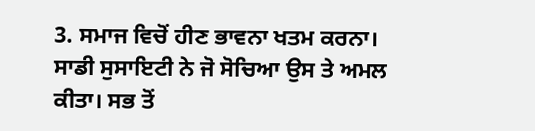3. ਸਮਾਜ ਵਿਚੋਂ ਹੀਣ ਭਾਵਨਾ ਖਤਮ ਕਰਨਾ।
ਸਾਡੀ ਸੁਸਾਇਟੀ ਨੇ ਜੋ ਸੋਚਿਆ ਉਸ ਤੇ ਅਮਲ ਕੀਤਾ। ਸਭ ਤੋਂ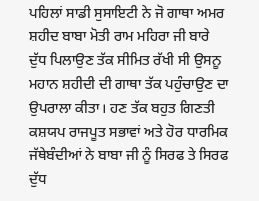ਪਹਿਲਾਂ ਸਾਡੀ ਸੁਸਾਇਟੀ ਨੇ ਜੋ ਗਾਥਾ ਅਮਰ ਸ਼ਹੀਦ ਬਾਬਾ ਮੋਤੀ ਰਾਮ ਮਹਿਰਾ ਜੀ ਬਾਰੇ ਦੁੱਧ ਪਿਲਾਉਣ ਤੱਕ ਸੀਮਿਤ ਰੱਖੀ ਸੀ ਉਸਨੂ ਮਹਾਨ ਸ਼ਹੀਦੀ ਦੀ ਗਾਥਾ ਤੱਕ ਪਹੁੰਚਾਉਣ ਦਾ ਉਪਰਾਲਾ ਕੀਤਾ। ਹਣ ਤੱਕ ਬਹੁਤ ਗਿਣਤੀ ਕਸ਼ਯਪ ਰਾਜਪੂਤ ਸਭਾਵਾਂ ਅਤੇ ਹੋਰ ਧਾਰਮਿਕ ਜੱਥੇਬੰਦੀਆਂ ਨੇ ਬਾਬਾ ਜੀ ਨੂੰ ਸਿਰਫ ਤੇ ਸਿਰਫ ਦੁੱਧ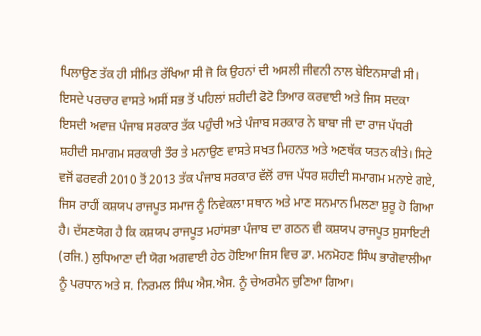ਪਿਲਾਉਣ ਤੱਕ ਹੀ ਸੀਮਿਤ ਰੱਖਿਆ ਸੀ ਜੋ ਕਿ ਉਹਨਾਂ ਦੀ ਅਸਲੀ ਜੀਵਨੀ ਨਾਲ ਬੇਇਨਸਾਫੀ ਸੀ। ਇਸਦੇ ਪਰਚਾਰ ਵਾਸਤੇ ਅਸੀਂ ਸਭ ਤੋਂ ਪਹਿਲਾਂ ਸ਼ਹੀਦੀ ਫੋਟੋ ਤਿਆਰ ਕਰਵਾਈ ਅਤੇ ਜਿਸ ਸਦਕਾ ਇਸਦੀ ਅਵਾਜ਼ ਪੰਜਾਬ ਸਰਕਾਰ ਤੱਕ ਪਹੁੰਚੀ ਅਤੇ ਪੰਜਾਬ ਸਰਕਾਰ ਨੇ ਬਾਬਾ ਜੀ ਦਾ ਰਾਜ ਪੱਧਰੀ ਸ਼ਹੀਦੀ ਸਮਾਗਮ ਸਰਕਾਰੀ ਤੌਰ ਤੇ ਮਨਾਉਣ ਵਾਸਤੇ ਸਖਤ ਮਿਹਨਤ ਅਤੇ ਅਣਥੱਕ ਯਤਨ ਕੀਤੇ। ਸਿਟੇ ਵਜੋਂ ਫਰਵਰੀ 2010 ਤੋਂ 2013 ਤੱਕ ਪੰਜਾਬ ਸਰਕਾਰ ਵੱਲੋਂ ਰਾਜ ਪੱਧਰ ਸ਼ਹੀਦੀ ਸਮਾਗਮ ਮਨਾਏ ਗਏ, ਜਿਸ ਰਾਹੀਂ ਕਸ਼ਯਪ ਰਾਜਪੂਤ ਸਮਾਜ ਨੂੰ ਨਿਵੇਕਲਾ ਸਥਾਨ ਅਤੇ ਮਾਣ ਸਨਮਾਨ ਮਿਲਣਾ ਸ਼ੁਰੂ ਹੋ ਗਿਆ ਹੈ। ਦੱਸਣਯੋਗ ਹੈ ਕਿ ਕਸ਼ਯਪ ਰਾਜਪੂਤ ਮਹਾਂਸਭਾ ਪੰਜਾਬ ਦਾ ਗਠਨ ਵੀ ਕਸ਼ਯਪ ਰਾਜਪੂਤ ਸੁਸਾਇਟੀ (ਰਜਿ.) ਲੁਧਿਆਣਾ ਦੀ ਯੋਗ ਅਗਵਾਈ ਹੇਠ ਹੋਇਆ ਜਿਸ ਵਿਚ ਡਾ. ਮਨਮੋਹਣ ਸਿੰਘ ਭਾਗੋਵਾਲੀਆ ਨੂੰ ਪਰਧਾਨ ਅਤੇ ਸ. ਨਿਰਮਲ ਸਿੰਘ ਐਸ.ਐਸ. ਨੂੰ ਚੇਅਰਮੈਨ ਚੁਣਿਆ ਗਿਆ।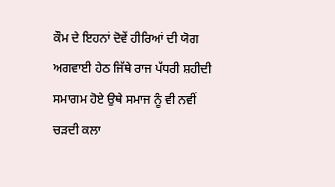ਕੌਮ ਦੇ ਇਹਨਾਂ ਦੋਵੇਂ ਹੀਰਿਆਂ ਦੀ ਯੋਗ ਅਗਵਾਈ ਹੇਠ ਜਿੱਥੇ ਰਾਜ ਪੱਧਰੀ ਸ਼ਹੀਦੀ ਸਮਾਗਮ ਹੋਏ ਉਥੇ ਸਮਾਜ ਨੂੰ ਵੀ ਨਵੀਂ ਚੜਦੀ ਕਲਾ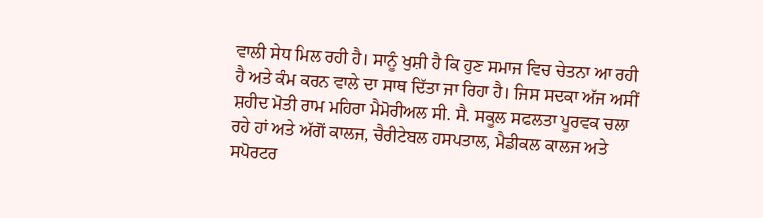ਵਾਲੀ ਸੇਧ ਮਿਲ ਰਹੀ ਹੈ। ਸਾਨੂੰ ਖੁਸ਼ੀ ਹੈ ਕਿ ਹੁਣ ਸਮਾਜ ਵਿਚ ਚੇਤਨਾ ਆ ਰਹੀ ਹੈ ਅਤੇ ਕੰਮ ਕਰਨ ਵਾਲੇ ਦਾ ਸਾਥ ਦਿੱਤਾ ਜਾ ਰਿਹਾ ਹੈ। ਜਿਸ ਸਦਕਾ ਅੱਜ ਅਸੀਂ ਸ਼ਹੀਦ ਮੋਤੀ ਰਾਮ ਮਹਿਰਾ ਮੈਮੋਰੀਅਲ ਸੀ. ਸੈ. ਸਕੂਲ ਸਫਲਤਾ ਪੂਰਵਕ ਚਲਾ ਰਹੇ ਹਾਂ ਅਤੇ ਅੱਗੋਂ ਕਾਲਜ, ਚੈਰੀਟੇਬਲ ਹਸਪਤਾਲ, ਮੈਡੀਕਲ ਕਾਲਜ ਅਤੇ ਸਪੋਰਟਰ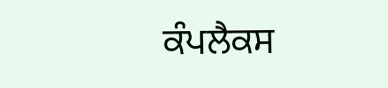ਕੰਪਲੈਕਸ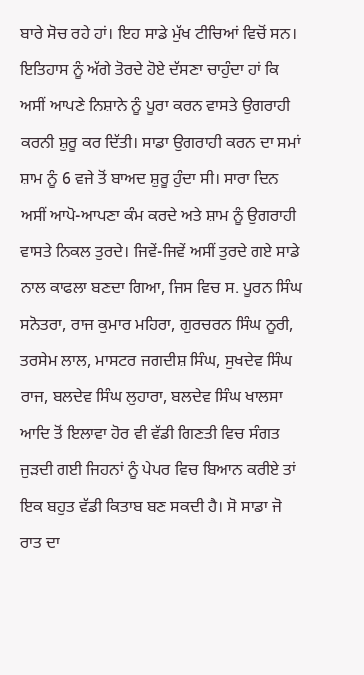ਬਾਰੇ ਸੋਚ ਰਹੇ ਹਾਂ। ਇਹ ਸਾਡੇ ਮੁੱਖ ਟੀਚਿਆਂ ਵਿਚੋਂ ਸਨ। ਇਤਿਹਾਸ ਨੂੰ ਅੱਗੇ ਤੋਰਦੇ ਹੋਏ ਦੱਸਣਾ ਚਾਹੁੰਦਾ ਹਾਂ ਕਿ ਅਸੀਂ ਆਪਣੇ ਨਿਸ਼ਾਨੇ ਨੂੰ ਪੂਰਾ ਕਰਨ ਵਾਸਤੇ ਉਗਰਾਹੀ ਕਰਨੀ ਸ਼ੁਰੂ ਕਰ ਦਿੱਤੀ। ਸਾਡਾ ਉਗਰਾਹੀ ਕਰਨ ਦਾ ਸਮਾਂ ਸ਼ਾਮ ਨੂੰ 6 ਵਜੇ ਤੋਂ ਬਾਅਦ ਸ਼ੁਰੂ ਹੁੰਦਾ ਸੀ। ਸਾਰਾ ਦਿਨ ਅਸੀਂ ਆਪੋ-ਆਪਣਾ ਕੰਮ ਕਰਦੇ ਅਤੇ ਸ਼ਾਮ ਨੂੰ ਉਗਰਾਹੀ ਵਾਸਤੇ ਨਿਕਲ ਤੁਰਦੇ। ਜਿਵੇਂ-ਜਿਵੇਂ ਅਸੀਂ ਤੁਰਦੇ ਗਏ ਸਾਡੇ ਨਾਲ ਕਾਫਲਾ ਬਣਦਾ ਗਿਆ, ਜਿਸ ਵਿਚ ਸ. ਪੂਰਨ ਸਿੰਘ ਸਨੋਤਰਾ, ਰਾਜ ਕੁਮਾਰ ਮਹਿਰਾ, ਗੁਰਚਰਨ ਸਿੰਘ ਨੂਰੀ, ਤਰਸੇਮ ਲਾਲ, ਮਾਸਟਰ ਜਗਦੀਸ਼ ਸਿੰਘ, ਸੁਖਦੇਵ ਸਿੰਘ ਰਾਜ, ਬਲਦੇਵ ਸਿੰਘ ਲੁਹਾਰਾ, ਬਲਦੇਵ ਸਿੰਘ ਖਾਲਸਾ ਆਦਿ ਤੋਂ ਇਲਾਵਾ ਹੋਰ ਵੀ ਵੱਡੀ ਗਿਣਤੀ ਵਿਚ ਸੰਗਤ ਜੁੜਦੀ ਗਈ ਜਿਹਨਾਂ ਨੂੰ ਪੇਪਰ ਵਿਚ ਬਿਆਨ ਕਰੀਏ ਤਾਂ ਇਕ ਬਹੁਤ ਵੱਡੀ ਕਿਤਾਬ ਬਣ ਸਕਦੀ ਹੈ। ਸੋ ਸਾਡਾ ਜੋ ਰਾਤ ਦਾ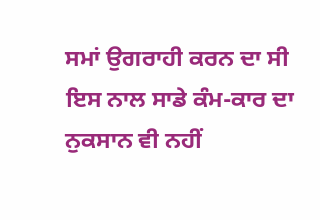ਸਮਾਂ ਉਗਰਾਹੀ ਕਰਨ ਦਾ ਸੀ ਇਸ ਨਾਲ ਸਾਡੇ ਕੰਮ-ਕਾਰ ਦਾ ਨੁਕਸਾਨ ਵੀ ਨਹੀਂ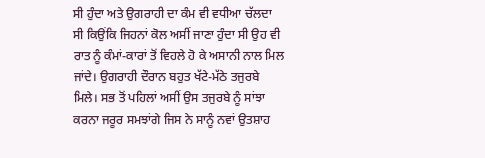ਸੀ ਹੁੰਦਾ ਅਤੇ ਉਗਰਾਹੀ ਦਾ ਕੰਮ ਵੀ ਵਧੀਆ ਚੱਲਦਾ ਸੀ ਕਿਉਂਕਿ ਜਿਹਨਾਂ ਕੋਲ ਅਸੀਂ ਜਾਣਾ ਹੁੰਦਾ ਸੀ ਉਹ ਵੀ ਰਾਤ ਨੂੰ ਕੰਮਾਂ-ਕਾਰਾਂ ਤੋਂ ਵਿਹਲੇ ਹੋ ਕੇ ਅਸਾਨੀ ਨਾਲ ਮਿਲ ਜਾਂਦੇ। ਉਗਰਾਹੀ ਦੌਰਾਨ ਬਹੁਤ ਖੱਟੇ-ਮੱਠੇ ਤਜੁਰਬੇ ਮਿਲੇ। ਸਭ ਤੋਂ ਪਹਿਲਾਂ ਅਸੀਂ ਉਸ ਤਜੁਰਬੇ ਨੂੰ ਸਾਂਝਾ ਕਰਨਾ ਜਰੂਰ ਸਮਝਾਂਗੇ ਜਿਸ ਨੇ ਸਾਨੂੰ ਨਵਾਂ ਉਤਸ਼ਾਹ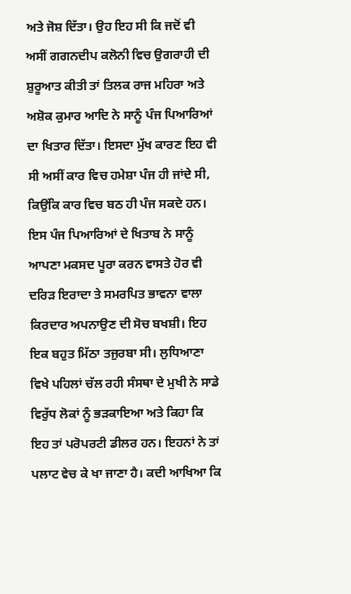ਅਤੇ ਜੋਸ਼ ਦਿੱਤਾ। ਉਹ ਇਹ ਸੀ ਕਿ ਜਦੋਂ ਵੀ ਅਸੀਂ ਗਗਨਦੀਪ ਕਲੋਨੀ ਵਿਚ ਉਗਰਾਹੀ ਦੀ ਸ਼ੁਰੂਆਤ ਕੀਤੀ ਤਾਂ ਤਿਲਕ ਰਾਜ ਮਹਿਰਾ ਅਤੇ ਅਸ਼ੋਕ ਕੁਮਾਰ ਆਦਿ ਨੇ ਸਾਨੂੰ ਪੰਜ ਪਿਆਰਿਆਂ ਦਾ ਖਿਤਾਰ ਦਿੱਤਾ। ਇਸਦਾ ਮੁੱਖ ਕਾਰਣ ਇਹ ਵੀ ਸੀ ਅਸੀਂ ਕਾਰ ਵਿਚ ਹਮੇਸ਼ਾ ਪੰਜ ਹੀ ਜਾਂਦੇ ਸੀ, ਕਿਉਂਕਿ ਕਾਰ ਵਿਚ ਬਠ ਹੀ ਪੰਜ ਸਕਦੇ ਹਨ। ਇਸ ਪੰਜ ਪਿਆਰਿਆਂ ਦੇ ਖਿਤਾਬ ਨੇ ਸਾਨੂੰ ਆਪਣਾ ਮਕਸਦ ਪੂਰਾ ਕਰਨ ਵਾਸਤੇ ਹੋਰ ਵੀ ਦਰਿੜ ਇਰਾਦਾ ਤੇ ਸਮਰਪਿਤ ਭਾਵਨਾ ਵਾਲਾ ਕਿਰਦਾਰ ਅਪਨਾਉਣ ਦੀ ਸੋਚ ਬਖਸ਼ੀ। ਇਹ ਇਕ ਬਹੁਤ ਮਿੱਠਾ ਤਜੁਰਬਾ ਸੀ। ਲੁਧਿਆਣਾ ਵਿਖੇ ਪਹਿਲਾਂ ਚੱਲ ਰਹੀ ਸੰਸਥਾ ਦੇ ਮੁਖੀ ਨੇ ਸਾਡੇ ਵਿਰੁੱਧ ਲੋਕਾਂ ਨੂੰ ਭੜਕਾਇਆ ਅਤੇ ਕਿਹਾ ਕਿ ਇਹ ਤਾਂ ਪਰੋਪਰਟੀ ਡੀਲਰ ਹਨ। ਇਹਨਾਂ ਨੇ ਤਾਂ ਪਲਾਟ ਵੇਚ ਕੇ ਖਾ ਜਾਣਾ ਹੈ। ਕਦੀ ਆਖਿਆ ਕਿ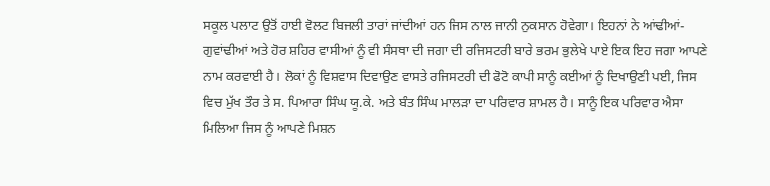ਸਕੂਲ ਪਲਾਟ ਉਤੋਂ ਹਾਈ ਵੋਲਟ ਬਿਜਲੀ ਤਾਰਾਂ ਜਾਂਦੀਆਂ ਹਨ ਜਿਸ ਨਾਲ ਜਾਨੀ ਨੁਕਸਾਨ ਹੋਵੇਗਾ। ਇਹਨਾਂ ਨੇ ਆਂਢੀਆਂ-ਗੁਵਾਂਢੀਆਂ ਅਤੇ ਹੋਰ ਸ਼ਹਿਰ ਵਾਸੀਆਂ ਨੂੰ ਵੀ ਸੰਸਥਾ ਦੀ ਜਗਾ ਦੀ ਰਜਿਸਟਰੀ ਬਾਰੇ ਭਰਮ ਭੁਲੇਖੇ ਪਾਏ ਇਕ ਇਹ ਜਗਾ ਆਪਣੇ ਨਾਮ ਕਰਵਾਈ ਹੈ। ਲੋਕਾਂ ਨੂੰ ਵਿਸ਼ਵਾਸ ਦਿਵਾਉਣ ਵਾਸਤੇ ਰਜਿਸਟਰੀ ਦੀ ਫੋਟੋ ਕਾਪੀ ਸਾਨੂੰ ਕਈਆਂ ਨੂੰ ਦਿਖਾਉਣੀ ਪਈ, ਜਿਸ ਵਿਚ ਮੁੱਖ ਤੌਰ ਤੇ ਸ. ਪਿਆਰਾ ਸਿੰਘ ਯੂ.ਕੇ. ਅਤੇ ਬੰਤ ਸਿੰਘ ਮਾਲੜਾ ਦਾ ਪਰਿਵਾਰ ਸ਼ਾਮਲ ਹੈ। ਸਾਨੂੰ ਇਕ ਪਰਿਵਾਰ ਐਸਾ ਮਿਲਿਆ ਜਿਸ ਨੂੰ ਆਪਣੇ ਮਿਸ਼ਨ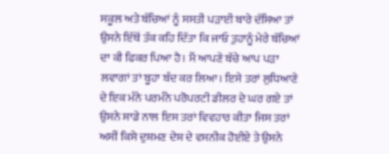ਸਕੂਲ ਅਤੇ ਬੱਚਿਆਂ ਨੂੰ ਸਸਤੀ ਪੜਾਈ ਬਾਰੇ ਦੱਸਿਆ ਤਾਂ ਉਸਨੇ ਇੱਥੋਂ ਤੱਕ ਕਹਿ ਦਿੱਤਾ ਕਿ ਜਾਓ ਤੁਹਾਨੂੰ ਮੇਰੇ ਬੱਚਿਆਂ ਦਾ ਕੀ ਫਿਕਰ ਪਿਆ ਹੈ। ਮੈਂ ਆਪਣੇ ਬੱਚੇ ਆਪ ਪੜਾ ਲਵਾਗਾਂ ਤਾਂ ਬੂਹਾ ਬੰਦ ਕਰ ਲਿਆ। ਇਸੇ ਤਰਾਂ ਲੁਧਿਆਣੇ ਦੇ ਇਕ ਮੰਨੇ ਪਰਮੰਨੇ ਪਰੋਪਰਟੀ ਡੀਲਰ ਦੇ ਘਰ ਗਏ ਤਾਂ ਉਸਨੇ ਸਾਡੇ ਨਾਲ ਇਸ ਤਰਾਂ ਵਿਵਹਾਰ ਕੀਤਾ ਜਿਸ ਤਰਾਂ ਅਸੀਂ ਕਿਸੇ ਦੁਸ਼ਮਣ ਦੇਸ਼ ਦੇ ਵਸਨੀਕ ਹੋਈਏ ਤੇ ਉਸਨੇ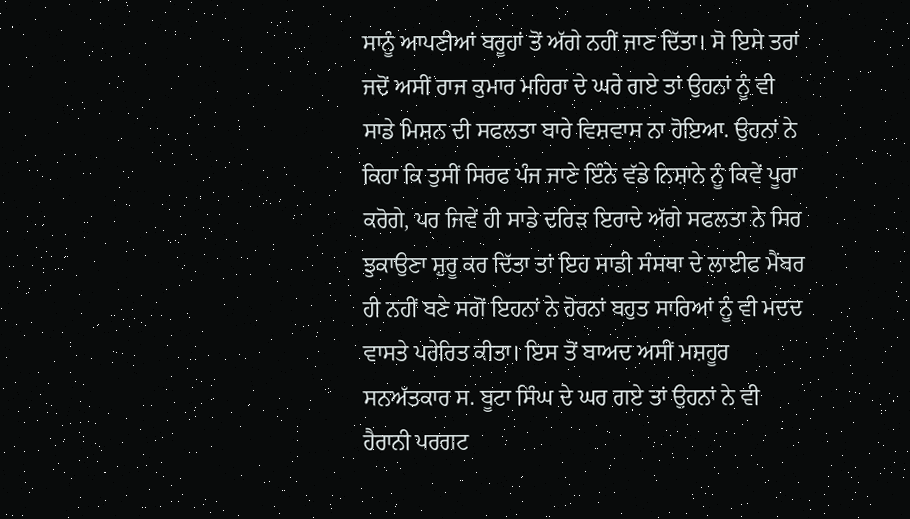ਸਾਨੂੰ ਆਪਣੀਆਂ ਬਰੂਹਾਂ ਤੋਂ ਅੱਗੇ ਨਹੀਂ ਜਾਣ ਦਿੱਤਾ। ਸੋ ਇਸੇ ਤਰਾਂ ਜਦੋਂ ਅਸੀਂ ਰਾਜ ਕੁਮਾਰ ਮਹਿਰਾ ਦੇ ਘਰੇ ਗਏ ਤਾਂ ਉਹਨਾਂ ਨੂੰ ਵੀ ਸਾਡੇ ਮਿਸ਼ਨ ਦੀ ਸਫਲਤਾ ਬਾਰੇ ਵਿਸ਼ਵਾਸ ਨਾ ਹੋਇਆ. ਉਹਨਾਂ ਨੇ ਕਿਹਾ ਕਿ ਤੁਸੀਂ ਸਿਰਫ ਪੰਜ ਜਾਣੇ ਇੰਨੇ ਵੱਡੇ ਨਿਸ਼ਾਨੇ ਨੂੰ ਕਿਵੇਂ ਪੂਰਾ ਕਰੋਗੇ, ਪਰ ਜਿਵੇਂ ਹੀ ਸਾਡੇ ਦਰਿੜ ਇਰਾਦੇ ਅੱਗੇ ਸਫਲਤਾ ਨੇ ਸਿਰ ਝੁਕਾਉਣਾ ਸ਼ੁਰੂ ਕਰ ਦਿੱਤਾ ਤਾਂ ਇਹ ਸਾਡੀ ਸੰਸਥਾ ਦੇ ਲਾਈਫ ਮੈਂਬਰ ਹੀ ਨਹੀਂ ਬਣੇ ਸਗੋਂ ਇਹਨਾਂ ਨੇ ਹੋਰਨਾਂ ਬਹੁਤ ਸਾਰਿਆਂ ਨੂੰ ਵੀ ਮਦਦ ਵਾਸਤੇ ਪਰੇਰਿਤ ਕੀਤਾ। ਇਸ ਤੋਂ ਬਾਅਦ ਅਸੀਂ ਮਸ਼ਹੂਰ ਸਨਅੱਤਕਾਰ ਸ. ਬੂਟਾ ਸਿੰਘ ਦੇ ਘਰ ਗਏ ਤਾਂ ਉਹਨਾਂ ਨੇ ਵੀ ਹੈਰਾਨੀ ਪਰਗਟ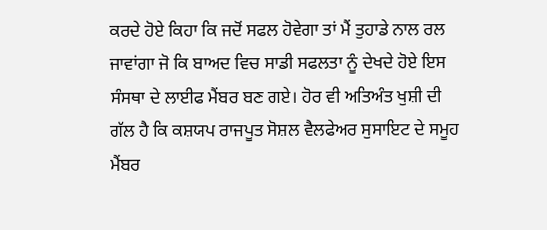ਕਰਦੇ ਹੋਏ ਕਿਹਾ ਕਿ ਜਦੋਂ ਸਫਲ ਹੋਵੇਗਾ ਤਾਂ ਮੈਂ ਤੁਹਾਡੇ ਨਾਲ ਰਲ ਜਾਵਾਂਗਾ ਜੋ ਕਿ ਬਾਅਦ ਵਿਚ ਸਾਡੀ ਸਫਲਤਾ ਨੂੰ ਦੇਖਦੇ ਹੋਏ ਇਸ ਸੰਸਥਾ ਦੇ ਲਾਈਫ ਮੈਂਬਰ ਬਣ ਗਏ। ਹੋਰ ਵੀ ਅਤਿਅੰਤ ਖੁਸ਼ੀ ਦੀ ਗੱਲ ਹੈ ਕਿ ਕਸ਼ਯਪ ਰਾਜਪੂਤ ਸੋਸ਼ਲ ਵੈਲਫੇਅਰ ਸੁਸਾਇਟ ਦੇ ਸਮੂਹ ਮੈਂਬਰ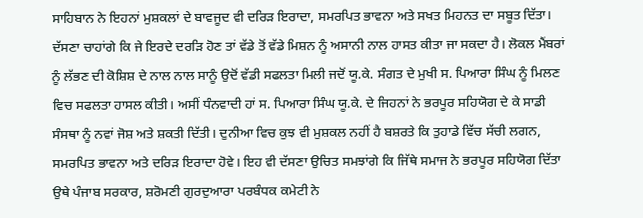ਸਾਹਿਬਾਨ ਨੇ ਇਹਨਾਂ ਮੁਸ਼ਕਲਾਂ ਦੇ ਬਾਵਜੂਦ ਵੀ ਦਰਿੜ ਇਰਾਦਾ, ਸਮਰਪਿਤ ਭਾਵਨਾ ਅਤੇ ਸਖਤ ਮਿਹਨਤ ਦਾ ਸਬੂਤ ਦਿੱਤਾ। ਦੱਸਣਾ ਚਾਹਾਂਗੇ ਕਿ ਜੇ ਇਰਦੇ ਦਰੜਿ ਹੋਣ ਤਾਂ ਵੱਡੇ ਤੋਂ ਵੱਡੇ ਮਿਸ਼ਨ ਨੂੰ ਅਸਾਨੀ ਨਾਲ ਹਾਸਤ ਕੀਤਾ ਜਾ ਸਕਦਾ ਹੈ। ਲੋਕਲ ਮੈਂਬਰਾਂ ਨੂੰ ਲੱਭਣ ਦੀ ਕੋਸ਼ਿਸ਼ ਦੇ ਨਾਲ ਨਾਲ ਸਾਨੂੰ ਉਦੋਂ ਵੱਡੀ ਸਫਲਤਾ ਮਿਲੀ ਜਦੋਂ ਯੂ.ਕੇ. ਸੰਗਤ ਦੇ ਮੁਖੀ ਸ. ਪਿਆਰਾ ਸਿੰਘ ਨੂੰ ਮਿਲਣ ਵਿਚ ਸਫਲਤਾ ਹਾਸਲ ਕੀਤੀ। ਅਸੀਂ ਧੰਨਵਾਦੀ ਹਾਂ ਸ. ਪਿਆਰਾ ਸਿੰਘ ਯੂ.ਕੇ. ਦੇ ਜਿਹਨਾਂ ਨੇ ਭਰਪੂਰ ਸਹਿਯੋਗ ਦੇ ਕੇ ਸਾਡੀ ਸੰਸਥਾ ਨੂੰ ਨਵਾਂ ਜੋਸ਼ ਅਤੇ ਸ਼ਕਤੀ ਦਿੱਤੀ। ਦੁਨੀਆ ਵਿਚ ਕੁਝ ਵੀ ਮੁਸ਼ਕਲ ਨਹੀਂ ਹੈ ਬਸ਼ਰਤੇ ਕਿ ਤੁਹਾਡੇ ਵਿੱਚ ਸੱਚੀ ਲਗਨ, ਸਮਰਪਿਤ ਭਾਵਨਾ ਅਤੇ ਦਰਿੜ ਇਰਾਦਾ ਹੋਵੇ। ਇਹ ਵੀ ਦੱਸਣਾ ਉਚਿਤ ਸਮਝਾਂਗੇ ਕਿ ਜਿੱਥੇ ਸਮਾਜ ਨੇ ਭਰਪੂਰ ਸਹਿਯੋਗ ਦਿੱਤਾ ਉਥੇ ਪੰਜਾਬ ਸਰਕਾਰ, ਸ਼ਰੋਮਣੀ ਗੁਰਦੁਆਰਾ ਪਰਬੰਧਕ ਕਮੇਟੀ ਨੇ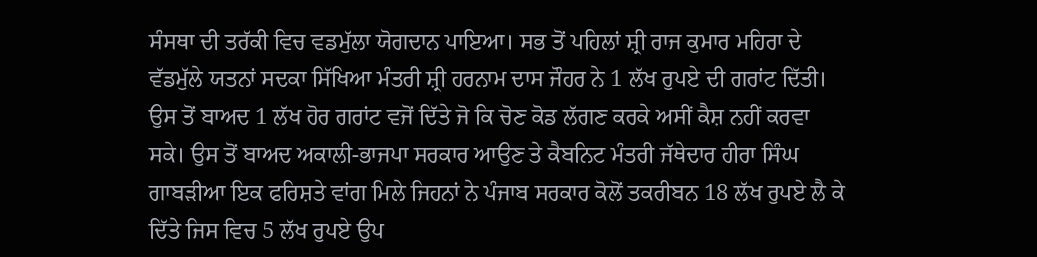ਸੰਸਥਾ ਦੀ ਤਰੱਕੀ ਵਿਚ ਵਡਮੁੱਲਾ ਯੋਗਦਾਨ ਪਾਇਆ। ਸਭ ਤੋਂ ਪਹਿਲਾਂ ਸ਼੍ਰੀ ਰਾਜ ਕੁਮਾਰ ਮਹਿਰਾ ਦੇ ਵੱਡਮੁੱਲੇ ਯਤਨਾਂ ਸਦਕਾ ਸਿੱਖਿਆ ਮੰਤਰੀ ਸ਼੍ਰੀ ਹਰਨਾਮ ਦਾਸ ਜੌਹਰ ਨੇ 1 ਲੱਖ ਰੁਪਏ ਦੀ ਗਰਾਂਟ ਦਿੱਤੀ। ਉਸ ਤੋਂ ਬਾਅਦ 1 ਲੱਖ ਹੋਰ ਗਰਾਂਟ ਵਜੋਂ ਦਿੱਤੇ ਜੋ ਕਿ ਚੋਣ ਕੋਡ ਲੱਗਣ ਕਰਕੇ ਅਸੀਂ ਕੈਸ਼ ਨਹੀਂ ਕਰਵਾ ਸਕੇ। ਉਸ ਤੋਂ ਬਾਅਦ ਅਕਾਲੀ-ਭਾਜਪਾ ਸਰਕਾਰ ਆਉਣ ਤੇ ਕੈਬਨਿਟ ਮੰਤਰੀ ਜੱਥੇਦਾਰ ਹੀਰਾ ਸਿੰਘ ਗਾਬੜੀਆ ਇਕ ਫਰਿਸ਼ਤੇ ਵਾਂਗ ਮਿਲੇ ਜਿਹਨਾਂ ਨੇ ਪੰਜਾਬ ਸਰਕਾਰ ਕੋਲੋਂ ਤਕਰੀਬਨ 18 ਲੱਖ ਰੁਪਏ ਲੈ ਕੇ ਦਿੱਤੇ ਜਿਸ ਵਿਚ 5 ਲੱਖ ਰੁਪਏ ਉਪ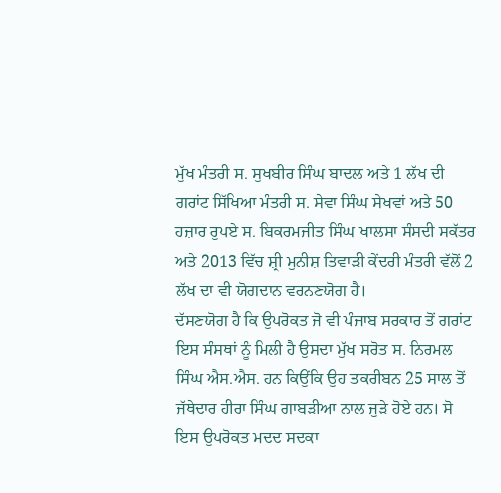ਮੁੱਖ ਮੰਤਰੀ ਸ. ਸੁਖਬੀਰ ਸਿੰਘ ਬਾਦਲ ਅਤੇ 1 ਲੱਖ ਦੀ ਗਰਾਂਟ ਸਿੱਖਿਆ ਮੰਤਰੀ ਸ. ਸੇਵਾ ਸਿੰਘ ਸੇਖਵਾਂ ਅਤੇ 50 ਹਜ਼ਾਰ ਰੁਪਏ ਸ. ਬਿਕਰਮਜੀਤ ਸਿੰਘ ਖਾਲਸਾ ਸੰਸਦੀ ਸਕੱਤਰ ਅਤੇ 2013 ਵਿੱਚ ਸ਼੍ਰੀ ਮੁਨੀਸ਼ ਤਿਵਾੜੀ ਕੇਂਦਰੀ ਮੰਤਰੀ ਵੱਲੋਂ 2 ਲੱਖ ਦਾ ਵੀ ਯੋਗਦਾਨ ਵਰਨਣਯੋਗ ਹੈ।
ਦੱਸਣਯੋਗ ਹੈ ਕਿ ਉਪਰੋਕਤ ਜੋ ਵੀ ਪੰਜਾਬ ਸਰਕਾਰ ਤੋਂ ਗਰਾਂਟ ਇਸ ਸੰਸਥਾਂ ਨੂੰ ਮਿਲੀ ਹੈ ਉਸਦਾ ਮੁੱਖ ਸਰੋਤ ਸ. ਨਿਰਮਲ ਸਿੰਘ ਐਸ.ਐਸ. ਹਨ ਕਿਉਂਕਿ ਉਹ ਤਕਰੀਬਨ 25 ਸਾਲ ਤੋਂ ਜੱਥੇਦਾਰ ਹੀਰਾ ਸਿੰਘ ਗਾਬੜੀਆ ਨਾਲ ਜੁੜੇ ਹੋਏ ਹਨ। ਸੋ ਇਸ ਉਪਰੋਕਤ ਮਦਦ ਸਦਕਾ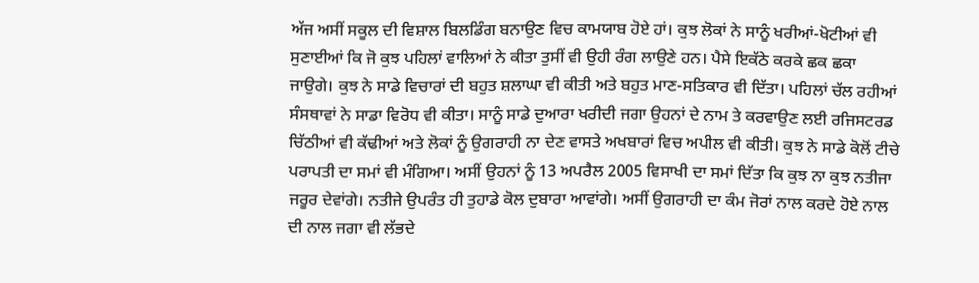ਅੱਜ ਅਸੀਂ ਸਕੂਲ ਦੀ ਵਿਸ਼ਾਲ ਬਿਲਡਿੰਗ ਬਨਾਉਣ ਵਿਚ ਕਾਮਯਾਬ ਹੋਏ ਹਾਂ। ਕੁਝ ਲੋਕਾਂ ਨੇ ਸਾਨੂੰ ਖਰੀਆਂ-ਖੋਟੀਆਂ ਵੀ ਸੁਣਾਈਆਂ ਕਿ ਜੋ ਕੁਝ ਪਹਿਲਾਂ ਵਾਲਿਆਂ ਨੇ ਕੀਤਾ ਤੁਸੀਂ ਵੀ ਉਹੀ ਰੰਗ ਲਾਉਣੇ ਹਨ। ਪੈਸੇ ਇਕੱਠੇ ਕਰਕੇ ਛਕ ਛਕਾ ਜਾਉਗੇ। ਕੁਝ ਨੇ ਸਾਡੇ ਵਿਚਾਰਾਂ ਦੀ ਬਹੁਤ ਸ਼ਲਾਘਾ ਵੀ ਕੀਤੀ ਅਤੇ ਬਹੁਤ ਮਾਣ-ਸਤਿਕਾਰ ਵੀ ਦਿੱਤਾ। ਪਹਿਲਾਂ ਚੱਲ ਰਹੀਆਂ ਸੰਸਥਾਵਾਂ ਨੇ ਸਾਡਾ ਵਿਰੋਧ ਵੀ ਕੀਤਾ। ਸਾਨੂੰ ਸਾਡੇ ਦੁਆਰਾ ਖਰੀਦੀ ਜਗਾ ਉਹਨਾਂ ਦੇ ਨਾਮ ਤੇ ਕਰਵਾਉਣ ਲਈ ਰਜਿਸਟਰਡ ਚਿੱਠੀਆਂ ਵੀ ਕੱਢੀਆਂ ਅਤੇ ਲੋਕਾਂ ਨੂੰ ਉਗਰਾਹੀ ਨਾ ਦੇਣ ਵਾਸਤੇ ਅਖਬਾਰਾਂ ਵਿਚ ਅਪੀਲ ਵੀ ਕੀਤੀ। ਕੁਝ ਨੇ ਸਾਡੇ ਕੋਲੋਂ ਟੀਚੇ ਪਰਾਪਤੀ ਦਾ ਸਮਾਂ ਵੀ ਮੰਗਿਆ। ਅਸੀਂ ਉਹਨਾਂ ਨੂੰ 13 ਅਪਰੈਲ 2005 ਵਿਸਾਖੀ ਦਾ ਸਮਾਂ ਦਿੱਤਾ ਕਿ ਕੁਝ ਨਾ ਕੁਝ ਨਤੀਜਾ ਜਰੂਰ ਦੇਵਾਂਗੇ। ਨਤੀਜੇ ਉਪਰੰਤ ਹੀ ਤੁਹਾਡੇ ਕੋਲ ਦੁਬਾਰਾ ਆਵਾਂਗੇ। ਅਸੀਂ ਉਗਰਾਹੀ ਦਾ ਕੰਮ ਜੋਰਾਂ ਨਾਲ ਕਰਦੇ ਹੋਏ ਨਾਲ ਦੀ ਨਾਲ ਜਗਾ ਵੀ ਲੱਭਦੇ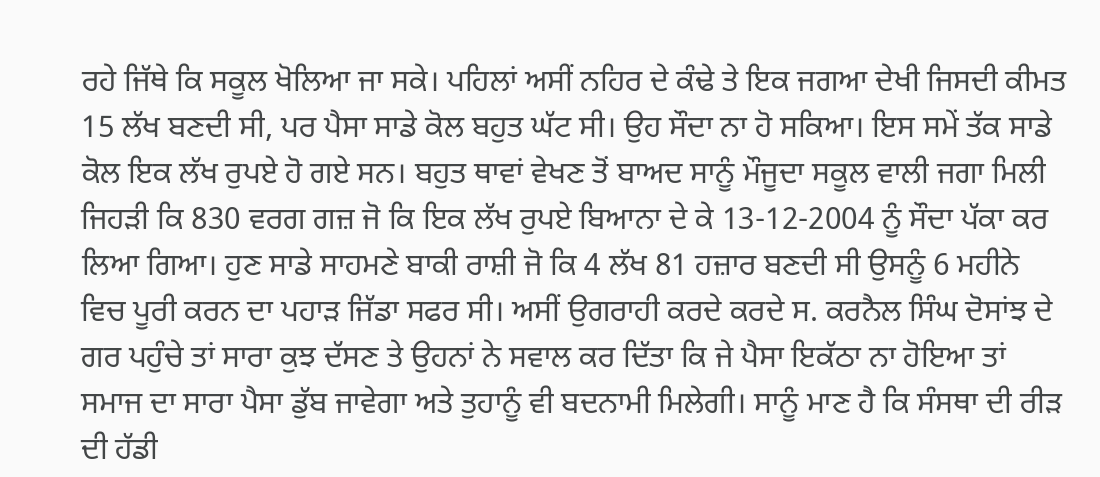ਰਹੇ ਜਿੱਥੇ ਕਿ ਸਕੂਲ ਖੋਲਿਆ ਜਾ ਸਕੇ। ਪਹਿਲਾਂ ਅਸੀਂ ਨਹਿਰ ਦੇ ਕੰਢੇ ਤੇ ਇਕ ਜਗਆ ਦੇਖੀ ਜਿਸਦੀ ਕੀਮਤ 15 ਲੱਖ ਬਣਦੀ ਸੀ, ਪਰ ਪੈਸਾ ਸਾਡੇ ਕੋਲ ਬਹੁਤ ਘੱਟ ਸੀ। ਉਹ ਸੌਦਾ ਨਾ ਹੋ ਸਕਿਆ। ਇਸ ਸਮੇਂ ਤੱਕ ਸਾਡੇ ਕੋਲ ਇਕ ਲੱਖ ਰੁਪਏ ਹੋ ਗਏ ਸਨ। ਬਹੁਤ ਥਾਵਾਂ ਵੇਖਣ ਤੋਂ ਬਾਅਦ ਸਾਨੂੰ ਮੌਜੂਦਾ ਸਕੂਲ ਵਾਲੀ ਜਗਾ ਮਿਲੀ ਜਿਹੜੀ ਕਿ 830 ਵਰਗ ਗਜ਼ ਜੋ ਕਿ ਇਕ ਲੱਖ ਰੁਪਏ ਬਿਆਨਾ ਦੇ ਕੇ 13-12-2004 ਨੂੰ ਸੌਦਾ ਪੱਕਾ ਕਰ ਲਿਆ ਗਿਆ। ਹੁਣ ਸਾਡੇ ਸਾਹਮਣੇ ਬਾਕੀ ਰਾਸ਼ੀ ਜੋ ਕਿ 4 ਲੱਖ 81 ਹਜ਼ਾਰ ਬਣਦੀ ਸੀ ਉਸਨੂੰ 6 ਮਹੀਨੇ ਵਿਚ ਪੂਰੀ ਕਰਨ ਦਾ ਪਹਾੜ ਜਿੱਡਾ ਸਫਰ ਸੀ। ਅਸੀਂ ਉਗਰਾਹੀ ਕਰਦੇ ਕਰਦੇ ਸ. ਕਰਨੈਲ ਸਿੰਘ ਦੋਸਾਂਝ ਦੇ ਗਰ ਪਹੁੰਚੇ ਤਾਂ ਸਾਰਾ ਕੁਝ ਦੱਸਣ ਤੇ ਉਹਨਾਂ ਨੇ ਸਵਾਲ ਕਰ ਦਿੱਤਾ ਕਿ ਜੇ ਪੈਸਾ ਇਕੱਠਾ ਨਾ ਹੋਇਆ ਤਾਂ ਸਮਾਜ ਦਾ ਸਾਰਾ ਪੈਸਾ ਡੁੱਬ ਜਾਵੇਗਾ ਅਤੇ ਤੁਹਾਨੂੰ ਵੀ ਬਦਨਾਮੀ ਮਿਲੇਗੀ। ਸਾਨੂੰ ਮਾਣ ਹੈ ਕਿ ਸੰਸਥਾ ਦੀ ਰੀੜ ਦੀ ਹੱਡੀ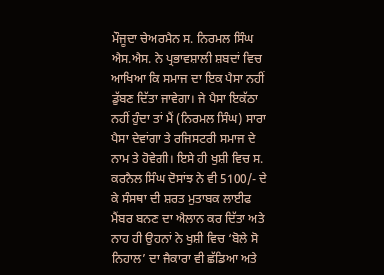ਮੌਜੂਦਾ ਚੇਅਰਮੈਨ ਸ. ਨਿਰਮਲ ਸਿੰਘ ਐਸ.ਐਸ. ਨੇ ਪ੍ਰਭਾਵਸ਼ਾਲੀ ਸ਼ਬਦਾਂ ਵਿਚ ਆਖਿਆ ਕਿ ਸਮਾਜ ਦਾ ਇਕ ਪੈਸਾ ਨਹੀਂ ਡੁੱਬਣ ਦਿੱਤਾ ਜਾਵੇਗਾ। ਜੇ ਪੈਸਾ ਇਕੱਠਾ ਨਹੀਂ ਹੁੰਦਾ ਤਾਂ ਮੈਂ (ਨਿਰਮਲ ਸਿੰਘ) ਸਾਰਾ ਪੈਸਾ ਦੇਵਾਂਗਾ ਤੇ ਰਜਿਸਟਰੀ ਸਮਾਜ ਦੇ ਨਾਮ ਤੇ ਹੋਵੇਗੀ। ਇਸੇ ਹੀ ਖੁਸ਼ੀ ਵਿਚ ਸ. ਕਰਨੈਲ ਸਿੰਘ ਦੋਸਾਂਝ ਨੇ ਵੀ 5100/- ਦੇ ਕੇ ਸੰਸਥਾ ਦੀ ਸ਼ਰਤ ਮੁਤਾਬਕ ਲਾਈਫ ਮੈਂਬਰ ਬਨਣ ਦਾ ਐਲਾਨ ਕਰ ਦਿੱਤਾ ਅਤੇ ਨਾਹ ਹੀ ਉਹਨਾਂ ਨੇ ਖੁਸ਼ੀ ਵਿਚ ‘ਬੋਲੇ ਸੋ ਨਿਹਾਲ’ ਦਾ ਜੈਕਾਰਾ ਵੀ ਛੱਡਿਆ ਅਤੇ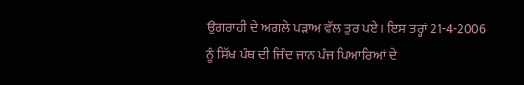ਉਗਰਾਹੀ ਦੇ ਅਗਲੇ ਪੜਾਅ ਵੱਲ ਤੁਰ ਪਏ। ਇਸ ਤਰ੍ਹਾਂ 21-4-2006 ਨੂੰ ਸਿੱਖ ਪੰਥ ਦੀ ਜਿੰਦ ਜਾਨ ਪੰਜ ਪਿਆਰਿਆਂ ਦੇ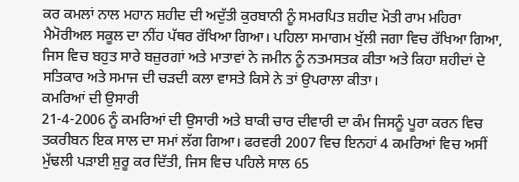ਕਰ ਕਮਲਾਂ ਨਾਲ ਮਹਾਨ ਸ਼ਹੀਦ ਦੀ ਅਦੁੱਤੀ ਕੁਰਬਾਨੀ ਨੂੰ ਸਮਰਪਿਤ ਸ਼ਹੀਦ ਮੋਤੀ ਰਾਮ ਮਹਿਰਾ ਮੈਮੋਰੀਅਲ ਸਕੂਲ ਦਾ ਨੀਂਹ ਪੱਥਰ ਰੱਖਿਆ ਗਿਆ। ਪਹਿਲਾ ਸਮਾਗਮ ਖੁੱਲੀ ਜਗਾ ਵਿਚ ਰੱਖਿਆ ਗਿਆ, ਜਿਸ ਵਿਚ ਬਹੁਤ ਸਾਰੇ ਬਜ਼ੁਰਗਾਂ ਅਤੇ ਮਾਤਾਵਾਂ ਨੇ ਜਮੀਨ ਨੂੰ ਨਤਮਸਤਕ ਕੀਤਾ ਅਤੇ ਕਿਹਾ ਸ਼ਹੀਦਾਂ ਦੇ ਸਤਿਕਾਰ ਅਤੇ ਸਮਾਜ ਦੀ ਚੜਦੀ ਕਲਾ ਵਾਸਤੇ ਕਿਸੇ ਨੇ ਤਾਂ ਉਪਰਾਲਾ ਕੀਤਾ।
ਕਮਰਿਆਂ ਦੀ ਉਸਾਰੀ
21-4-2006 ਨੂੰ ਕਮਰਿਆਂ ਦੀ ਉਸਾਰੀ ਅਤੇ ਬਾਕੀ ਚਾਰ ਦੀਵਾਰੀ ਦਾ ਕੰਮ ਜਿਸਨੂੰ ਪੂਰਾ ਕਰਨ ਵਿਚ ਤਕਰੀਬਨ ਇਕ ਸਾਲ ਦਾ ਸਮਾਂ ਲੱਗ ਗਿਆ। ਫਰਵਰੀ 2007 ਵਿਚ ਇਨਹਾਂ 4 ਕਮਰਿਆਂ ਵਿਚ ਅਸੀਂ ਮੁੱਢਲੀ ਪੜਾਈ ਸ਼ੁਰੂ ਕਰ ਦਿੱਤੀ, ਜਿਸ ਵਿਚ ਪਹਿਲੇ ਸਾਲ 65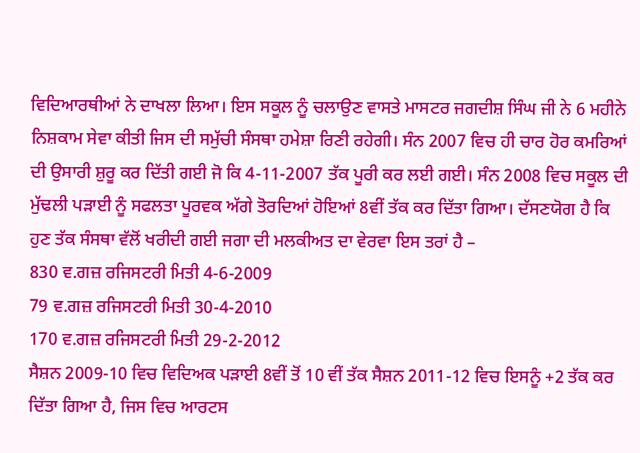ਵਿਦਿਆਰਥੀਆਂ ਨੇ ਦਾਖਲਾ ਲਿਆ। ਇਸ ਸਕੂਲ ਨੂੰ ਚਲਾਉਣ ਵਾਸਤੇ ਮਾਸਟਰ ਜਗਦੀਸ਼ ਸਿੰਘ ਜੀ ਨੇ 6 ਮਹੀਨੇ ਨਿਸ਼ਕਾਮ ਸੇਵਾ ਕੀਤੀ ਜਿਸ ਦੀ ਸਮੁੱਚੀ ਸੰਸਥਾ ਹਮੇਸ਼ਾ ਰਿਣੀ ਰਹੇਗੀ। ਸੰਨ 2007 ਵਿਚ ਹੀ ਚਾਰ ਹੋਰ ਕਮਰਿਆਂ ਦੀ ਉਸਾਰੀ ਸ਼ੁਰੂ ਕਰ ਦਿੱਤੀ ਗਈ ਜੋ ਕਿ 4-11-2007 ਤੱਕ ਪੂਰੀ ਕਰ ਲਈ ਗਈ। ਸੰਨ 2008 ਵਿਚ ਸਕੂਲ ਦੀ ਮੁੱਢਲੀ ਪੜਾਈ ਨੂੰ ਸਫਲਤਾ ਪੂਰਵਕ ਅੱਗੇ ਤੋਰਦਿਆਂ ਹੋਇਆਂ 8ਵੀਂ ਤੱਕ ਕਰ ਦਿੱਤਾ ਗਿਆ। ਦੱਸਣਯੋਗ ਹੈ ਕਿ ਹੁਣ ਤੱਕ ਸੰਸਥਾ ਵੱਲੋਂ ਖਰੀਦੀ ਗਈ ਜਗਾ ਦੀ ਮਲਕੀਅਤ ਦਾ ਵੇਰਵਾ ਇਸ ਤਰਾਂ ਹੈ –
830 ਵ.ਗਜ਼ ਰਜਿਸਟਰੀ ਮਿਤੀ 4-6-2009
79 ਵ.ਗਜ਼ ਰਜਿਸਟਰੀ ਮਿਤੀ 30-4-2010
170 ਵ.ਗਜ਼ ਰਜਿਸਟਰੀ ਮਿਤੀ 29-2-2012
ਸੈਸ਼ਨ 2009-10 ਵਿਚ ਵਿਦਿਅਕ ਪੜਾਈ 8ਵੀਂ ਤੋਂ 10 ਵੀਂ ਤੱਕ ਸੈਸ਼ਨ 2011-12 ਵਿਚ ਇਸਨੂੰ +2 ਤੱਕ ਕਰ ਦਿੱਤਾ ਗਿਆ ਹੈ, ਜਿਸ ਵਿਚ ਆਰਟਸ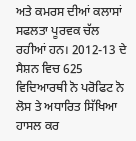ਅਤੇ ਕਮਰਸ ਦੀਆਂ ਕਲਾਸਾਂ ਸਫਲਤਾ ਪੂਰਵਕ ਚੱਲ ਰਹੀਆਂ ਹਨ। 2012-13 ਦੇ ਸੈਸ਼ਨ ਵਿਚ 625 ਵਿਦਿਆਰਥੀ ਨੋ ਪਰੋਫਿਟ ਨੋ ਲੋਸ ਤੇ ਅਧਾਰਿਤ ਸਿੱਖਿਆ ਹਾਸਲ ਕਰ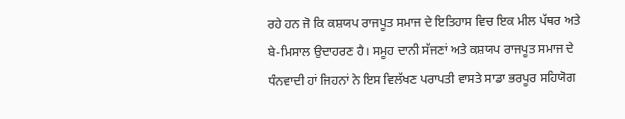ਰਹੇ ਹਨ ਜੋ ਕਿ ਕਸ਼ਯਪ ਰਾਜਪੂਤ ਸਮਾਜ ਦੇ ਇਤਿਹਾਸ ਵਿਚ ਇਕ ਮੀਲ ਪੱਥਰ ਅਤੇ ਬੇ-ਮਿਸਾਲ ਉਦਾਹਰਣ ਹੈ। ਸਮੂਹ ਦਾਨੀ ਸੱਜਣਾਂ ਅਤੇ ਕਸ਼ਯਪ ਰਾਜਪੂਤ ਸਮਾਜ ਦੇ ਧੰਨਵਾਦੀ ਹਾਂ ਜਿਹਨਾਂ ਨੇ ਇਸ ਵਿਲੱਖਣ ਪਰਾਪਤੀ ਵਾਸਤੇ ਸਾਡਾ ਭਰਪੂਰ ਸਹਿਯੋਗ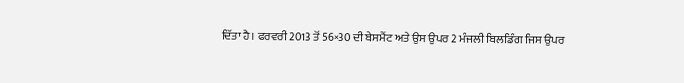ਦਿੱਤਾ ਹੈ। ਫਰਵਰੀ 2013 ਤੋਂ 56×30 ਦੀ ਬੇਸਮੈਂਟ ਅਤੇ ਉਸ ਉਪਰ 2 ਮੰਜਲੀ ਬਿਲਡਿੰਗ ਜਿਸ ਉਪਰ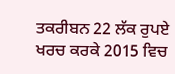ਤਕਰੀਬਨ 22 ਲੱਕ ਰੁਪਏ ਖਰਚ ਕਰਕੇ 2015 ਵਿਚ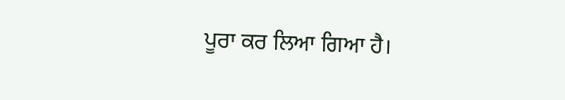ਪੂਰਾ ਕਰ ਲਿਆ ਗਿਆ ਹੈ।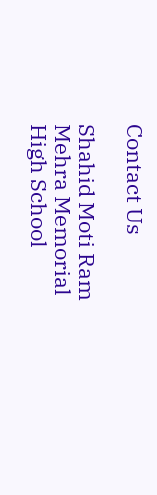Contact Us

Shahid Moti Ram Mehra Memorial High School